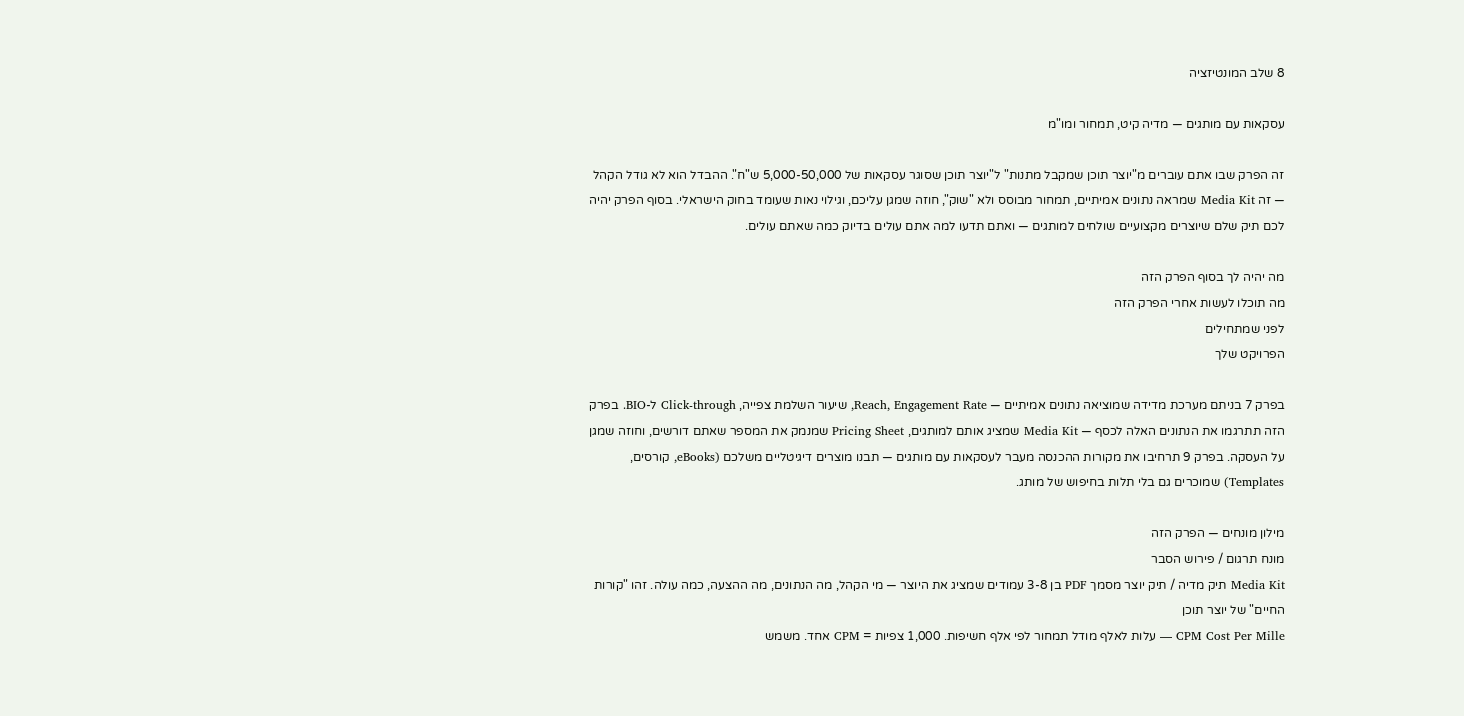8 שלב המונטיזציה

עסקאות עם מותגים — מדיה קיט, תמחור ומו"מ

זה הפרק שבו אתם עוברים מ"יוצר תוכן שמקבל מתנות" ל"יוצר תוכן שסוגר עסקאות של 5,000-50,000 ש"ח". ההבדל הוא לא גודל הקהל — זה Media Kit שמראה נתונים אמיתיים, תמחור מבוסס ולא "שוק", חוזה שמגן עליכם, וגילוי נאות שעומד בחוק הישראלי. בסוף הפרק יהיה לכם תיק שלם שיוצרים מקצועיים שולחים למותגים — ואתם תדעו למה אתם עולים בדיוק כמה שאתם עולים.

מה יהיה לך בסוף הפרק הזה
מה תוכלו לעשות אחרי הפרק הזה
לפני שמתחילים
הפרויקט שלך

בפרק 7 בניתם מערכת מדידה שמוציאה נתונים אמיתיים — Reach, Engagement Rate, שיעור השלמת צפייה, Click-through ל-BIO. בפרק הזה תתרגמו את הנתונים האלה לכסף — Media Kit שמציג אותם למותגים, Pricing Sheet שמנמק את המספר שאתם דורשים, וחוזה שמגן על העסקה. בפרק 9 תרחיבו את מקורות ההכנסה מעבר לעסקאות עם מותגים — תבנו מוצרים דיגיטליים משלכם (eBooks, קורסים, Templates) שמוכרים גם בלי תלות בחיפוש של מותג.

מילון מונחים — הפרק הזה
מונח תרגום / פירוש הסבר
Media Kit תיק מדיה / תיק יוצר מסמך PDF בן 3-8 עמודים שמציג את היוצר — מי הקהל, מה הנתונים, מה ההצעה, כמה עולה. זהו "קורות החיים" של יוצר תוכן
CPM Cost Per Mille — עלות לאלף מודל תמחור לפי אלף חשיפות. 1,000 צפיות = CPM אחד. משמש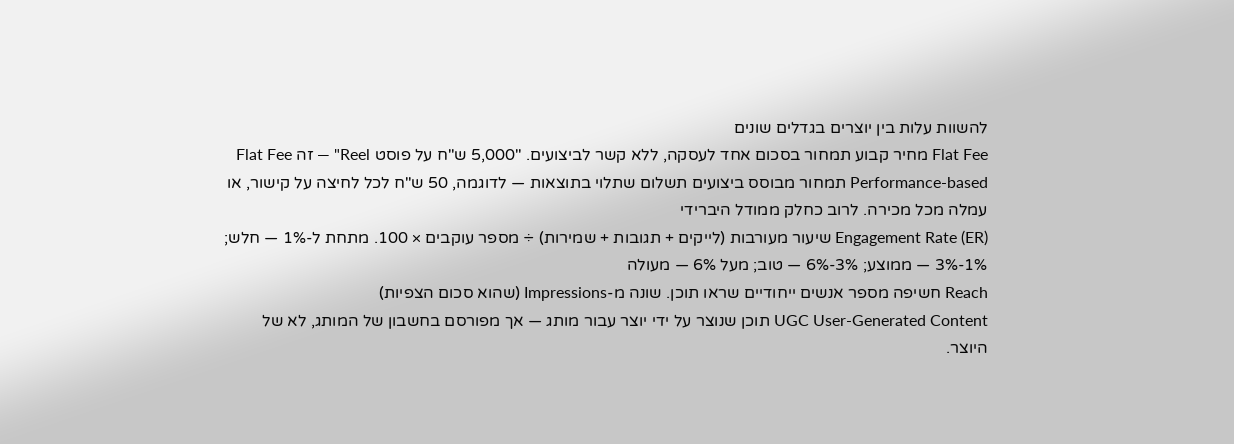להשוות עלות בין יוצרים בגדלים שונים
Flat Fee מחיר קבוע תמחור בסכום אחד לעסקה, ללא קשר לביצועים. "5,000 ש"ח על פוסט Reel" — זה Flat Fee
Performance-based תמחור מבוסס ביצועים תשלום שתלוי בתוצאות — לדוגמה, 50 ש"ח לכל לחיצה על קישור, או עמלה מכל מכירה. לרוב כחלק ממודל היברידי
Engagement Rate (ER) שיעור מעורבות (לייקים + תגובות + שמירות) ÷ מספר עוקבים × 100. מתחת ל-1% — חלש; 1%-3% — ממוצע; 3%-6% — טוב; מעל 6% — מעולה
Reach חשיפה מספר אנשים ייחודיים שראו תוכן. שונה מ-Impressions (שהוא סכום הצפיות)
UGC User-Generated Content תוכן שנוצר על ידי יוצר עבור מותג — אך מפורסם בחשבון של המותג, לא של היוצר.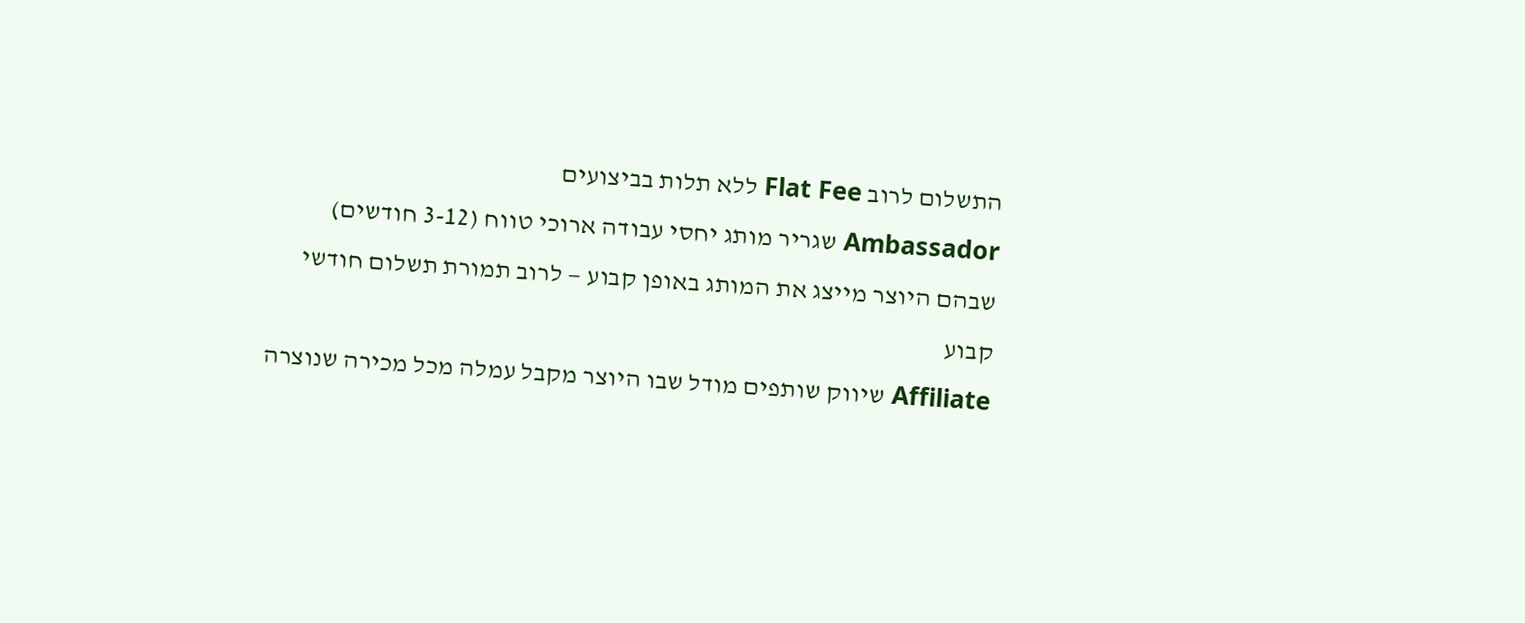התשלום לרוב Flat Fee ללא תלות בביצועים
Ambassador שגריר מותג יחסי עבודה ארוכי טווח (3-12 חודשים) שבהם היוצר מייצג את המותג באופן קבוע — לרוב תמורת תשלום חודשי קבוע
Affiliate שיווק שותפים מודל שבו היוצר מקבל עמלה מכל מכירה שנוצרה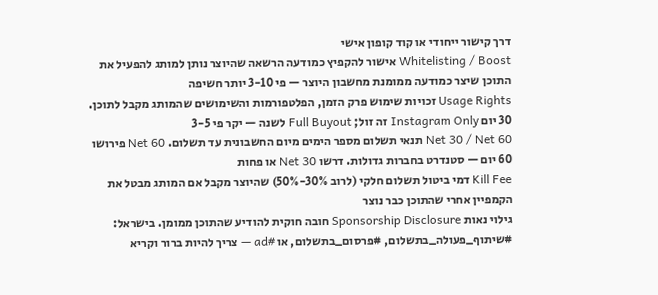דרך קישור ייחודי או קוד קופון אישי
Whitelisting / Boost אישור להקפיץ כמודעה הרשאה שהיוצר נותן למותג להפעיל את התוכן שיצר כמודעה ממומנת מחשבון היוצר — פי 3-10 יותר חשיפה
Usage Rights זכויות שימוש פרק הזמן, הפלטפורמות והשימושים שהמותג מקבל לתוכן. 30 יום Instagram Only זה זול; Full Buyout לשנה — יקר פי 3-5
Net 30 / Net 60 תנאי תשלום מספר הימים מיום החשבונית עד תשלום. Net 60 פירושו 60 יום — סטנדרט בחברות גדולות. דרשו Net 30 או פחות
Kill Fee דמי ביטול תשלום חלקי (לרוב 30%-50%) שהיוצר מקבל אם המותג מבטל את הקמפיין אחרי שהתוכן כבר נוצר
גילוי נאות Sponsorship Disclosure חובה חוקית להודיע שהתוכן ממומן. בישראל: #שיתוף_פעולה_בתשלום, #פרסום_בתשלום, או #ad — צריך להיות ברור וקריא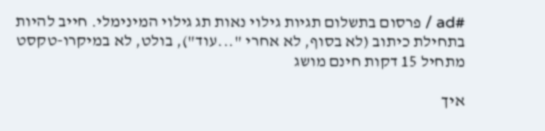#ad / פרסום בתשלום תגיות גילוי נאות תג גילוי המינימלי. חייב להיות בתחילת כיתוב (לא בסוף, לא אחרי "...עוד"), בולט, לא במיקרו-טקסט
מתחיל 15 דקות חינם מושג

איך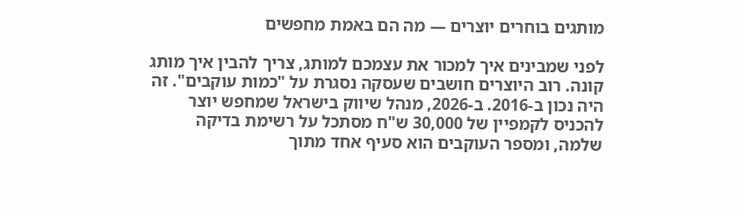מותגים בוחרים יוצרים — מה הם באמת מחפשים

לפני שמבינים איך למכור את עצמכם למותג, צריך להבין איך מותג קונה. רוב היוצרים חושבים שעסקה נסגרת על "כמות עוקבים". זה היה נכון ב-2016. ב-2026, מנהל שיווק בישראל שמחפש יוצר להכניס לקמפיין של 30,000 ש"ח מסתכל על רשימת בדיקה שלמה, ומספר העוקבים הוא סעיף אחד מתוך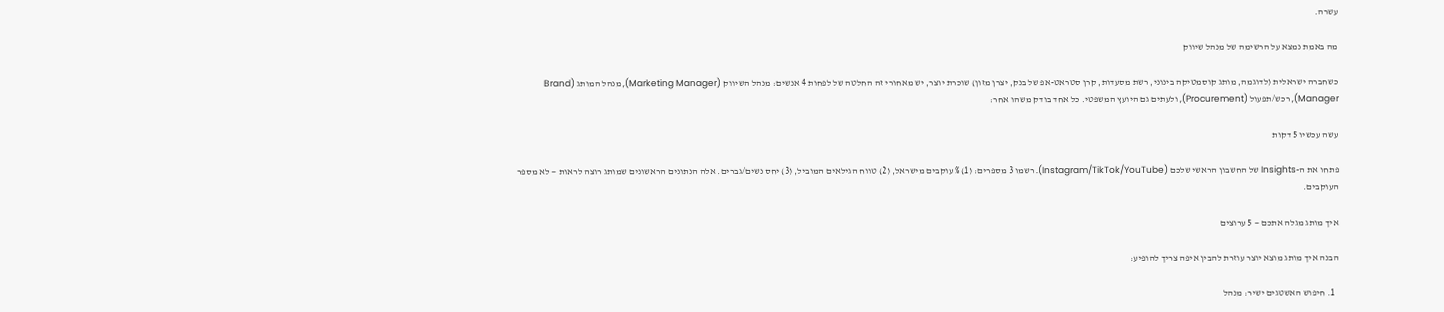עשרה.

מה באמת נמצא על הרשימה של מנהל שיווק

כשחברה ישראלית (לדוגמה, מותג קוסמטיקה בינוני, רשת מסעדות, קרן סטראט-אפ של בנק, יצרן מזון) שוכרת יוצר, יש מאחורי זה החלטה של לפחות 4 אנשים: מנהל השיווק (Marketing Manager), מנהל המותג (Brand Manager), רכש/תפעול (Procurement), ולעתים גם היועץ המשפטי. כל אחד בודק משהו אחר:

עשה עכשיו 5 דקות

פתחו את ה-Insights של החשבון הראשי שלכם (Instagram/TikTok/YouTube). רשמו 3 מספרים: (1) % עוקבים מישראל, (2) טווח הגילאים המוביל, (3) יחס נשים/גברים. אלה הנתונים הראשונים שמותג רוצה לראות — לא מספר העוקבים.

איך מותג מגלה אתכם — 5 ערוצים

הבנה איך מותג מוצא יוצר עוזרת להבין איפה צריך להופיע:

  1. חיפוש האשטגים ישיר: מנהל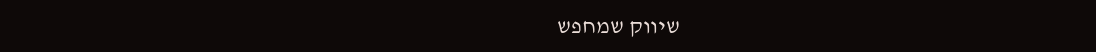שיווק שמחפש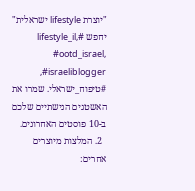"יוצרת lifestyle ישראלית" יחפש #lifestyle_il, #ootd_israel, #israeliblogger, #טיפוח_ישראלי. שמרו את האשטגים הנישתיים שלכם ב-10 פוסטים האחרונים.
  2. המלצות מיוצרים אחרים: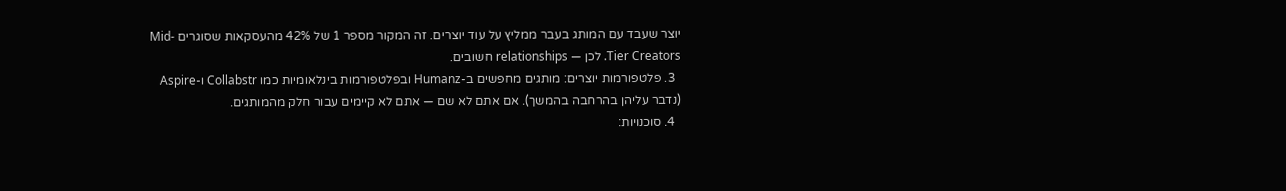יוצר שעבד עם המותג בעבר ממליץ על עוד יוצרים. זה המקור מספר 1 של 42% מהעסקאות שסוגרים Mid-Tier Creators. לכן — relationships חשובים.
  3. פלטפורמות יוצרים: מותגים מחפשים ב-Humanz ובפלטפורמות בינלאומיות כמו Collabstr ו-Aspire (נדבר עליהן בהרחבה בהמשך). אם אתם לא שם — אתם לא קיימים עבור חלק מהמותגים.
  4. סוכנויות: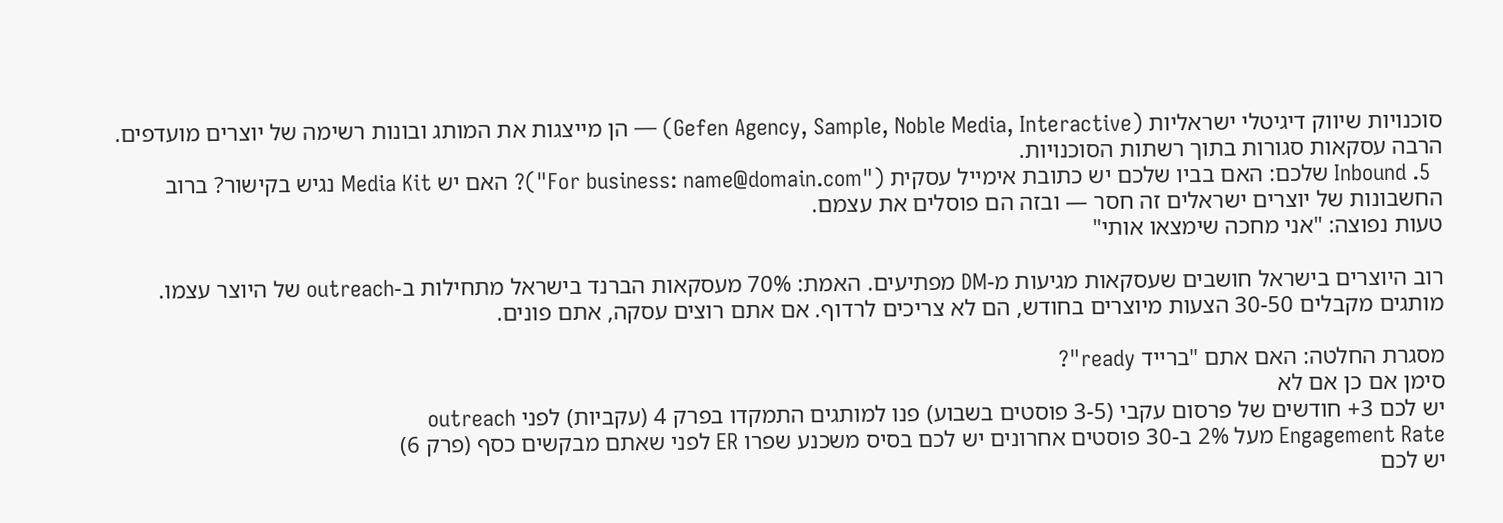סוכנויות שיווק דיגיטלי ישראליות (Gefen Agency, Sample, Noble Media, Interactive) — הן מייצגות את המותג ובונות רשימה של יוצרים מועדפים. הרבה עסקאות סגורות בתוך רשתות הסוכנויות.
  5. Inbound שלכם: האם בביו שלכם יש כתובת אימייל עסקית ("For business: name@domain.com")? האם יש Media Kit נגיש בקישור? ברוב החשבונות של יוצרים ישראלים זה חסר — ובזה הם פוסלים את עצמם.
טעות נפוצה: "אני מחכה שימצאו אותי"

רוב היוצרים בישראל חושבים שעסקאות מגיעות מ-DM מפתיעים. האמת: 70% מעסקאות הברנד בישראל מתחילות ב-outreach של היוצר עצמו. מותגים מקבלים 30-50 הצעות מיוצרים בחודש, הם לא צריכים לרדוף. אם אתם רוצים עסקה, אתם פונים.

מסגרת החלטה: האם אתם "ברייד ready"?
סימן אם כן אם לא
יש לכם 3+ חודשים של פרסום עקבי (3-5 פוסטים בשבוע) פנו למותגים התמקדו בפרק 4 (עקביות) לפני outreach
Engagement Rate מעל 2% ב-30 פוסטים אחרונים יש לכם בסיס משכנע שפרו ER לפני שאתם מבקשים כסף (פרק 6)
יש לכם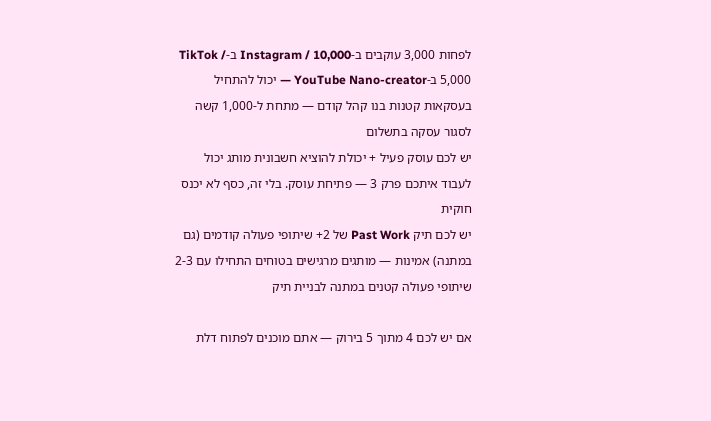לפחות 3,000 עוקבים ב-Instagram / 10,000 ב-TikTok / 5,000 ב-YouTube Nano-creator — יכול להתחיל בעסקאות קטנות בנו קהל קודם — מתחת ל-1,000 קשה לסגור עסקה בתשלום
יש לכם עוסק פעיל + יכולת להוציא חשבונית מותג יכול לעבוד איתכם פרק 3 — פתיחת עוסק. בלי זה, כסף לא יכנס חוקית
יש לכם תיק Past Work של 2+ שיתופי פעולה קודמים (גם במתנה) אמינות — מותגים מרגישים בטוחים התחילו עם 2-3 שיתופי פעולה קטנים במתנה לבניית תיק

אם יש לכם 4 מתוך 5 בירוק — אתם מוכנים לפתוח דלת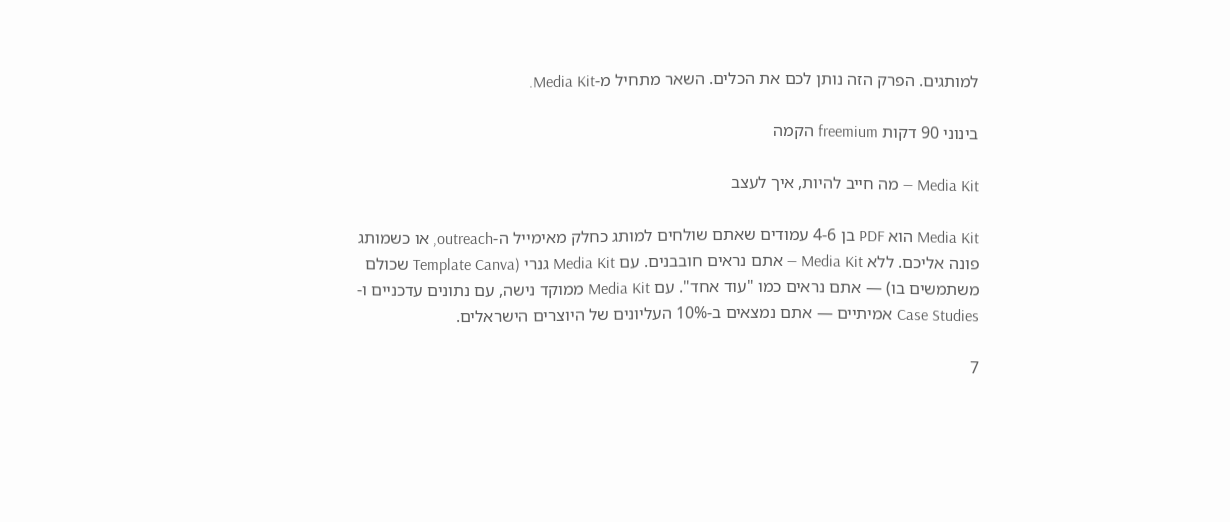למותגים. הפרק הזה נותן לכם את הכלים. השאר מתחיל מ-Media Kit.

בינוני 90 דקות freemium הקמה

Media Kit — מה חייב להיות, איך לעצב

Media Kit הוא PDF בן 4-6 עמודים שאתם שולחים למותג כחלק מאימייל ה-outreach, או כשמותג פונה אליכם. ללא Media Kit — אתם נראים חובבנים. עם Media Kit גנרי (Template Canva שכולם משתמשים בו) — אתם נראים כמו "עוד אחד". עם Media Kit ממוקד נישה, עם נתונים עדכניים ו-Case Studies אמיתיים — אתם נמצאים ב-10% העליונים של היוצרים הישראלים.

7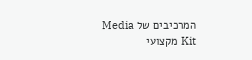המרכיבים של Media Kit מקצועי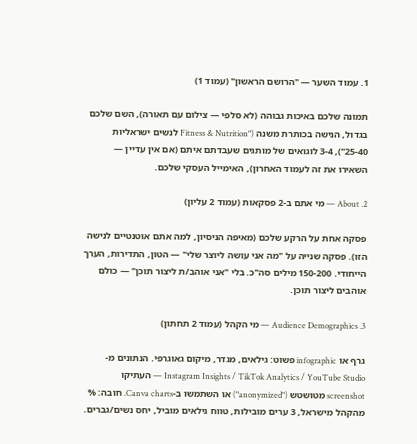1. עמוד השער — "הרושם הראשון" (עמוד 1)

תמונה שלכם באיכות גבוהה (לא סלפי — צילום עם תאורה), השם שלכם בגדול, הנישה בכותרת משנה ("Fitness & Nutrition לנשים ישראליות 25-40"), 3-4 לוגואים של מותגים שעבדתם איתם (אם אין עדיין — השאירו את זה לעמוד האחרון), האימייל העסקי שלכם.

2. About — מי אתם ב-2 פסקאות (עמוד 2 עליון)

פסקה אחת על הרקע שלכם (מאיפה הניסיון, למה אתם אוטנטיים לנישה הזו). פסקה שנייה על "מה אני עושה ליוצר שלי" — הטון, התדירות, הערך הייחודי. 150-200 מילים סה"כ. בלי "אני אוהב/ת ליצור תוכן" — כולם אוהבים ליצור תוכן.

3. Audience Demographics — מי הקהל (עמוד 2 תחתון)

גרף או infographic פשוט: גילאים, מגדר, מיקום גאוגרפי. הנתונים מ-Instagram Insights / TikTok Analytics / YouTube Studio — העתיקו screenshot מטושטש ("anonymized") או השתמשו ב-Canva charts. חובה: % מהקהל מישראל, 3 ערים מובילות, טווח גילאים מוביל, יחס נשים/גברים.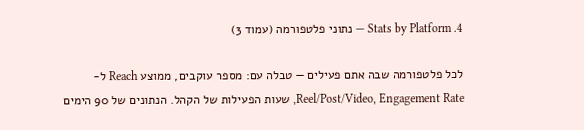4. Stats by Platform — נתוני פלטפורמה (עמוד 3)

לכל פלטפורמה שבה אתם פעילים — טבלה עם: מספר עוקבים, ממוצע Reach ל-Reel/Post/Video, Engagement Rate, שעות הפעילות של הקהל. הנתונים של 90 הימים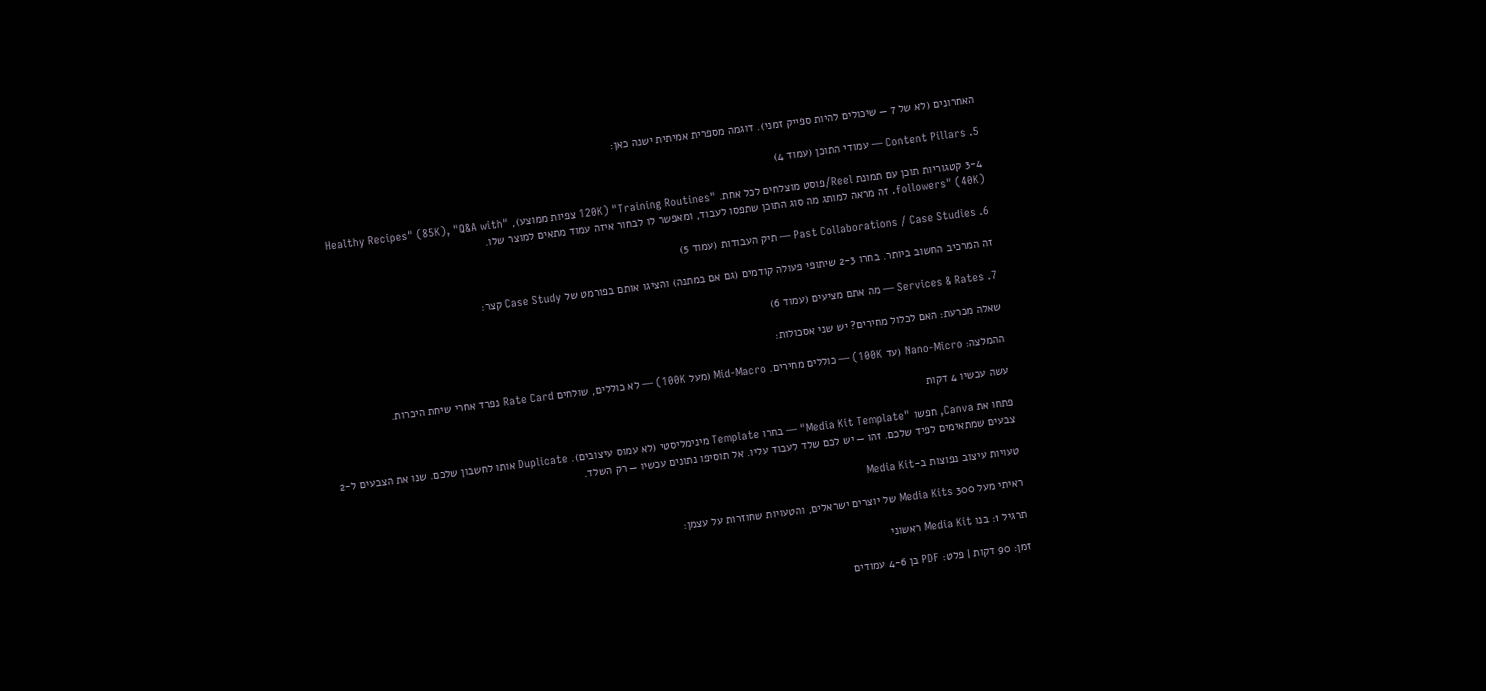האחרונים (לא של 7 — שיכולים להיות ספייק זמני). דוגמה מספרית אמיתית ישנה כאן:

5. Content Pillars — עמודי התוכן (עמוד 4)

3-4 קטגוריות תוכן עם תמונת Reel/פוסט מוצלחים לכל אחת. "Training Routines" (120K צפיות ממוצע), "Healthy Recipes" (85K), "Q&A with followers" (40K). זה מראה למותג מה סוג התוכן שתפסו לעבוד, ומאפשר לו לבחור איזה עמוד מתאים למוצר שלו.

6. Past Collaborations / Case Studies — תיק העבודות (עמוד 5)

זה המרכיב החשוב ביותר. בחרו 2-3 שיתופי פעולה קודמים (גם אם במתנה) והציגו אותם בפורמט של Case Study קצר:

7. Services & Rates — מה אתם מציעים (עמוד 6)

שאלה מכרעת: האם לכלול מחירים? יש שני אסכולות:

ההמלצה: Nano-Micro (עד 100K) — כוללים מחירים. Mid-Macro (מעל 100K) — לא כוללים, שולחים Rate Card נפרד אחרי שיחת היכרות.

עשה עכשיו 4 דקות

פתחו את Canva, חפשו "Media Kit Template" — בחרו Template מינימליסטי (לא עמוס עיצובים). Duplicate אותו לחשבון שלכם. שנו את הצבעים ל-2 צבעים שמתאימים לפיד שלכם. זהו — יש לכם שלד לעבוד עליו. אל תוסיפו נתונים עכשיו — רק השלד.

טעויות עיצוב נפוצות ב-Media Kit

ראיתי מעל 300 Media Kits של יוצרים ישראלים, והטעויות שחוזרות על עצמן:

תרגיל 1: בנו Media Kit ראשוני

זמן: 90 דקות | פלט: PDF בן 4-6 עמודים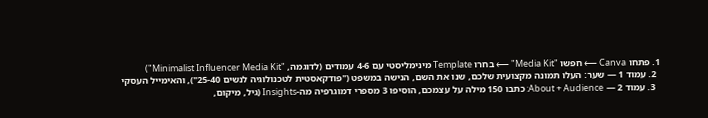1. פתחו Canva ⟵ חפשו "Media Kit" ⟵ בחרו Template מינימליסטי עם 4-6 עמודים (לדוגמה, "Minimalist Influencer Media Kit")
  2. עמוד 1 — שער: העלו תמונה מקצועית שלכם, שנו את השם, הנישה במשפט ("פודקאסטית לטכנולוגיה לנשים 25-40"), והאימייל העסקי
  3. עמוד 2 — About + Audience: כתבו 150 מילה על עצמכם, הוסיפו 3 מספרי דמוגרפיה מה-Insights (גיל, מיקום,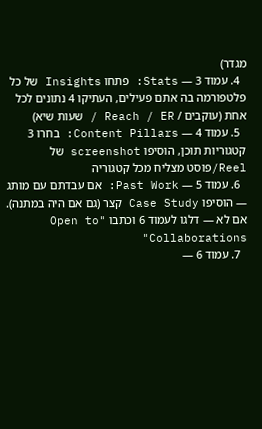מגדר)
  4. עמוד 3 — Stats: פתחו Insights של כל פלטפורמה בה אתם פעילים, העתיקו 4 נתונים לכל אחת (עוקבים / Reach / ER / שעות שיא)
  5. עמוד 4 — Content Pillars: בחרו 3 קטגוריות תוכן, הוסיפו screenshot של Reel/פוסט מצליח מכל קטגוריה
  6. עמוד 5 — Past Work: אם עבדתם עם מותג — הוסיפו Case Study קצר (גם אם היה במתנה). אם לא — דלגו לעמוד 6 וכתבו "Open to Collaborations"
  7. עמוד 6 —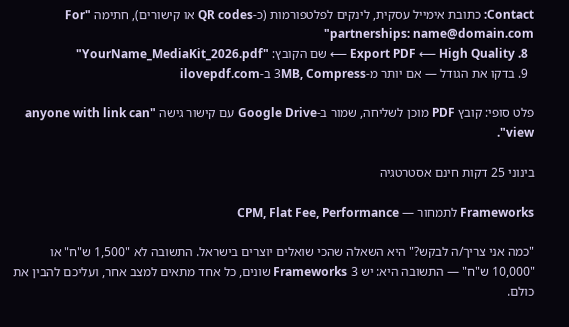Contact: כתובת אימייל עסקית, לינקים לפלטפורמות (כ-QR codes או קישורים), חתימה "For partnerships: name@domain.com"
  8. Export PDF ⟵ High Quality ⟵ שם הקובץ: "YourName_MediaKit_2026.pdf"
  9. בדקו את הגודל — אם יותר מ-3MB, Compress ב-ilovepdf.com

פלט סופי: קובץ PDF מוכן לשליחה, שמור ב-Google Drive עם קישור גישה "anyone with link can view".

בינוני 25 דקות חינם אסטרטגיה

Frameworks לתמחור — CPM, Flat Fee, Performance

"כמה אני צריך/ה לבקש?" היא השאלה שהכי שואלים יוצרים בישראל. התשובה לא "1,500 ש"ח" או "10,000 ש"ח" — התשובה היא: יש 3 Frameworks שונים, כל אחד מתאים למצב אחר, ועליכם להבין את כולם.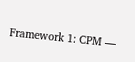Framework 1: CPM —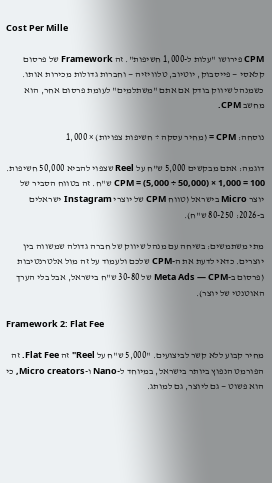Cost Per Mille

CPM פירושו "עלות ל-1,000 חשיפות". זה Framework של פרסום קלאסי — פייסבוק, יוטיוב, טלוויזיה — וחברות גדולות מכירות אותו. כשמנהל שיווק בודק אם אתם "משתלמים" לעומת פרסום אחר, הוא מחשב CPM.

נוסחה: CPM = (מחיר עסקה ÷ חשיפות צפויות) × 1,000

דוגמה: אתם מבקשים 5,000 ש"ח על Reel שצפוי להביא 50,000 חשיפות. CPM = (5,000 ÷ 50,000) × 1,000 = 100 ש"ח. זה בטווח הסביר של יוצר Micro בישראל (טווח CPM של יוצרי Instagram ישראלים ב-2026: 80-250 ש"ח).

מתי משתמשים: בשיחה עם מנהל שיווק של חברה גדולה שמשווה בין יוצרים. כדאי לדעת את ה-CPM שלכם ולעמוד על זה מול אלטרנטיבות (פרסום ב-Meta Ads — CPM של 30-80 ש"ח בישראל, אבל בלי הערך האוטנטי של יוצר).

Framework 2: Flat Fee

מחיר קבוע ללא קשר לביצועים. "5,000 ש"ח על Reel" זה Flat Fee. זה הפורמט הנפוץ ביותר בישראל, במיוחד ל-Nano ו-Micro creators, כי הוא פשוט — גם ליוצר, גם למותג.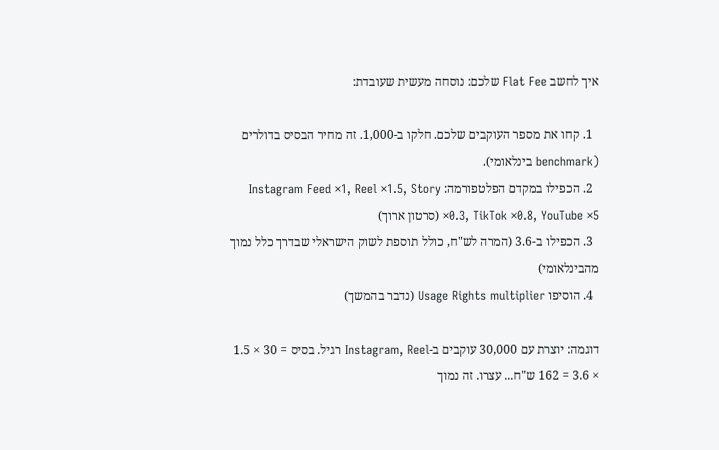איך לחשב Flat Fee שלכם: נוסחה מעשית שעובדת:

  1. קחו את מספר העוקבים שלכם. חלקו ב-1,000. זה מחיר הבסיס בדולרים (benchmark בינלאומי).
  2. הכפילו במקדם הפלטפורמה: Instagram Feed ×1, Reel ×1.5, Story ×0.3, TikTok ×0.8, YouTube ×5 (סרטון ארוך)
  3. הכפילו ב-3.6 (המרה לש"ח, כולל תוספת לשוק הישראלי שבדרך כלל נמוך מהבינלאומי)
  4. הוסיפו Usage Rights multiplier (נדבר בהמשך)

דוגמה: יוצרת עם 30,000 עוקבים ב-Instagram, Reel רגיל. בסיס = 30 × 1.5 × 3.6 = 162 ש"ח... עצרו. זה נמוך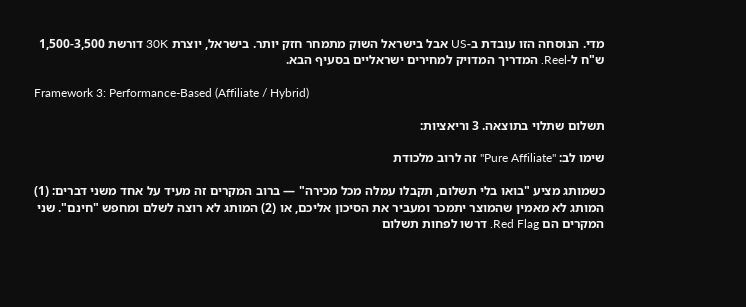מדי. הנוסחה הזו עובדת ב-US אבל בישראל השוק מתמחר חזק יותר. בישראל, יוצרת 30K דורשת 1,500-3,500 ש"ח ל-Reel. המדריך המדויק למחירים ישראליים בסעיף הבא.

Framework 3: Performance-Based (Affiliate / Hybrid)

תשלום שתלוי בתוצאה. 3 וריאציות:

שימו לב: "Pure Affiliate" זה לרוב מלכודת

כשמותג מציע "בואו בלי תשלום, תקבלו עמלה מכל מכירה" — ברוב המקרים זה מעיד על אחד משני דברים: (1) המותג לא מאמין שהמוצר יתמכר ומעביר את הסיכון אליכם, או (2) המותג לא רוצה לשלם ומחפש "חינם". שני המקרים הם Red Flag. דרשו לפחות תשלום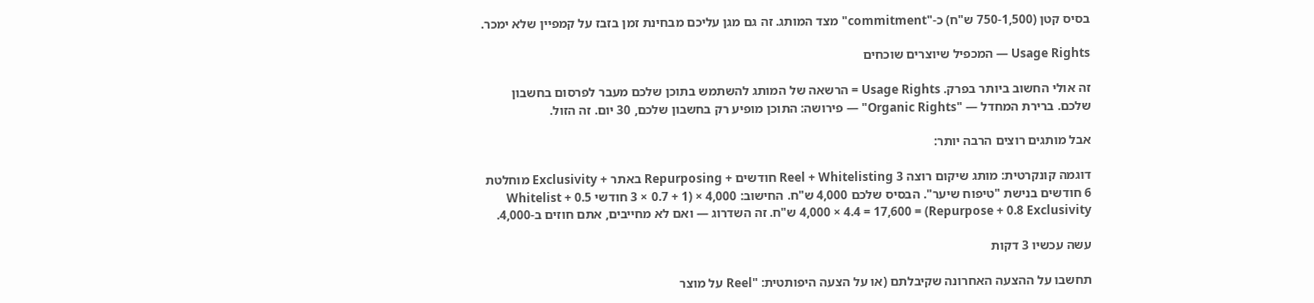בסיס קטן (750-1,500 ש"ח) כ-"commitment" מצד המותג. זה גם מגן עליכם מבחינת זמן בזבז על קמפיין שלא ימכר.

Usage Rights — המכפיל שיוצרים שוכחים

זה אולי החשוב ביותר בפרק. Usage Rights = הרשאה של המותג להשתמש בתוכן שלכם מעבר לפרסום בחשבון שלכם. ברירת המחדל — "Organic Rights" — פירושה: התוכן מופיע רק בחשבון שלכם, 30 יום. זה הזול.

אבל מותגים רוצים הרבה יותר:

דוגמה קונקרטית: מותג שיקום רוצה Reel + Whitelisting 3 חודשים + Repurposing באתר + Exclusivity מוחלטת 6 חודשים בנישת "טיפוח שיער". הבסיס שלכם 4,000 ש"ח. החישוב: 4,000 × (1 + 0.7 × 3 חודשי Whitelist + 0.5 Repurpose + 0.8 Exclusivity) = 4,000 × 4.4 = 17,600 ש"ח. זה השדרוג — ואם לא מחייבים, אתם חוזים ב-4,000.

עשה עכשיו 3 דקות

תחשבו על ההצעה האחרונה שקיבלתם (או על הצעה היפותטית: "Reel על מוצר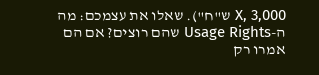X, 3,000 ש"ח"). שאלו את עצמכם: מה ה-Usage Rights שהם רוצים? אם הם אמרו רק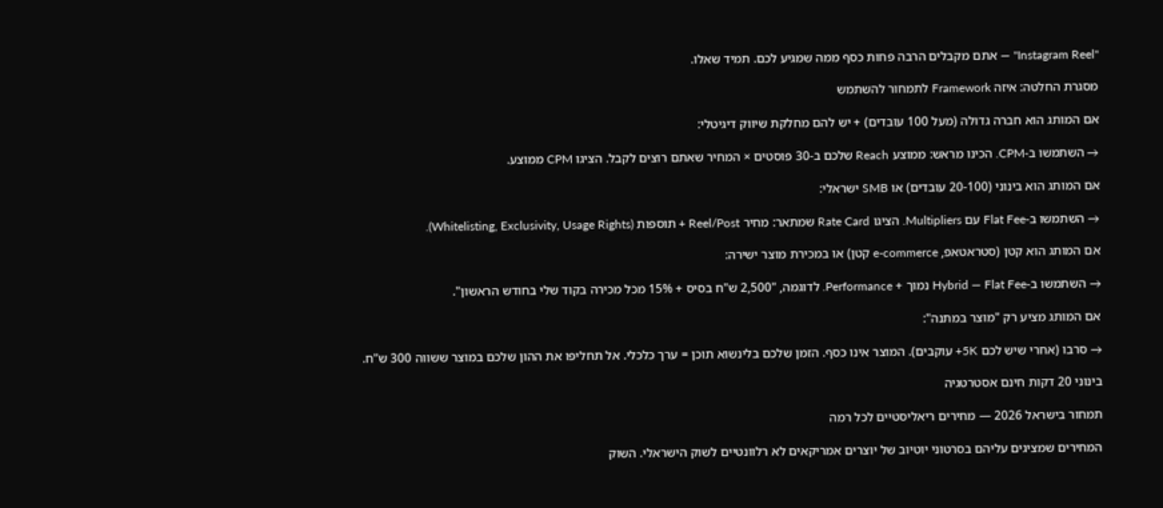"Instagram Reel" — אתם מקבלים הרבה פחות כסף ממה שמגיע לכם. תמיד שאלו.

מסגרת החלטה: איזה Framework לתמחור להשתמש

אם המותג הוא חברה גדולה (מעל 100 עובדים) + יש להם מחלקת שיווק דיגיטלי:

→ השתמשו ב-CPM. הכינו מראש: ממוצע Reach שלכם ב-30 פוסטים × המחיר שאתם רוצים לקבל. הציגו CPM ממוצע.

אם המותג הוא בינוני (20-100 עובדים) או SMB ישראלי:

→ השתמשו ב-Flat Fee עם Multipliers. הציגו Rate Card שמתאר: מחיר Reel/Post + תוספות (Whitelisting, Exclusivity, Usage Rights).

אם המותג הוא קטן (סטראטאפ, e-commerce קטן) או במכירת מוצר ישירה:

→ השתמשו ב-Hybrid — Flat Fee נמוך + Performance. לדוגמה, "2,500 ש"ח בסיס + 15% מכל מכירה בקוד שלי בחודש הראשון".

אם המותג מציע רק "מוצר במתנה":

→ סרבו (אחרי שיש לכם 5K+ עוקבים). המוצר אינו כסף. הזמן שלכם בלינשוא תוכן = ערך כלכלי. אל תחליפו את ההון שלכם במוצר ששווה 300 ש"ח.

בינוני 20 דקות חינם אסטרטגיה

תמחור בישראל 2026 — מחירים ריאליסטיים לכל רמה

המחירים שמציגים עליהם בסרטוני יוטיוב של יוצרים אמריקאים לא רלוונטיים לשוק הישראלי. השוק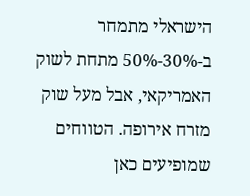הישראלי מתמחר ב-30%-50% מתחת לשוק האמריקאי, אבל מעל שוק מזרח אירופה. הטווחים שמופיעים כאן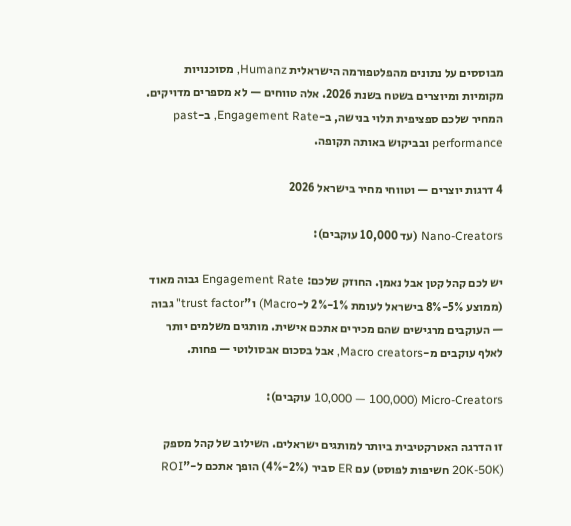מבוססים על נתונים מהפלטפורמה הישראלית Humanz, מסוכנויות מקומיות ומיוצרים בשטח בשנת 2026. אלה טווחים — לא מספרים מדויקים. המחיר שלכם ספציפית תלוי בנישה, ב-Engagement Rate, ב-past performance ובביקוש באותה תקופה.

4 דרגות יוצרים — וטווחי מחיר בישראל 2026

Nano-Creators (עד 10,000 עוקבים):

יש לכם קהל קטן אבל נאמן. החוזק שלכם: Engagement Rate גבוה מאוד (ממוצע 5%-8% בישראל לעומת 1%-2% ל-Macro) ו"trust factor" גבוה — העוקבים מרגישים שהם מכירים אתכם אישית. מותגים משלמים יותר לאלף עוקבים מ-Macro creators, אבל בסכום אבסולוטי — פחות.

Micro-Creators (10,000 — 100,000 עוקבים):

זו הדרגה האטרקטיבית ביותר למותגים ישראלים. השילוב של קהל מספק (20K-50K חשיפות לפוסט) עם ER סביר (2%-4%) הופך אתכם ל-"ROI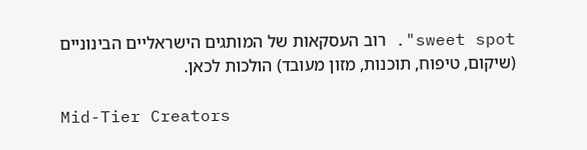sweet spot". רוב העסקאות של המותגים הישראליים הבינוניים (שיקום, טיפוח, תוכנות, מזון מעובד) הולכות לכאן.

Mid-Tier Creators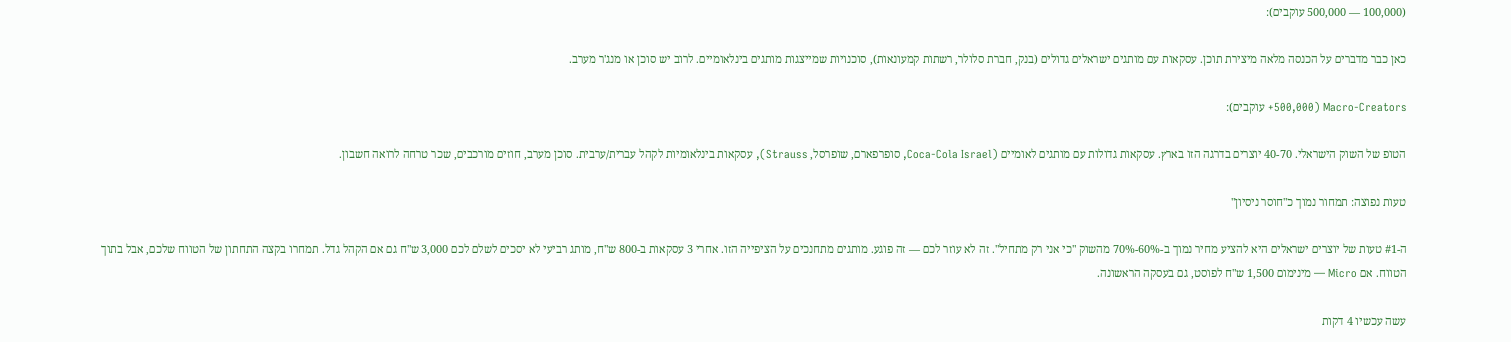(100,000 — 500,000 עוקבים):

כאן כבר מדברים על הכנסה מלאה מיצירת תוכן. עסקאות עם מותגים ישראלים גדולים (בנק, חברת סלולר, רשתות קמעונאות), סוכנויות שמייצגות מותגים בינלאומיים. לרוב יש סוכן או מנג'ר מערב.

Macro-Creators (500,000+ עוקבים):

הטופ של השוק הישראלי. 40-70 יוצרים בדרגה הזו בארץ. עסקאות גדולות עם מותגים לאומיים (Coca-Cola Israel, סופרפארם, שופרסל, Strauss), עסקאות בינלאומיות לקהל עברית/ערבית. סוכן מערב, חוזים מורכבים, שכר טרחה לרואה חשבון.

טעות נפוצה: תמחור נמוך כ"חוסר ניסיון"

ה-#1 טעות של יוצרים ישראלים היא להציע מחיר נמוך ב-60%-70% מהשוק "כי אני רק מתחיל". זה לא עוזר לכם — זה פוגע. מותגים מתחנכים על הציפייה הזו. אחרי 3 עסקאות ב-800 ש"ח, מותג רביעי לא יסכים לשלם לכם 3,000 ש"ח גם אם הקהל גדל. תמחרו בקצה התחתון של הטווח שלכם, אבל בתוך הטווח. אם Micro — מינימום 1,500 ש"ח לפוסט, גם בעסקה הראשונה.

עשה עכשיו 4 דקות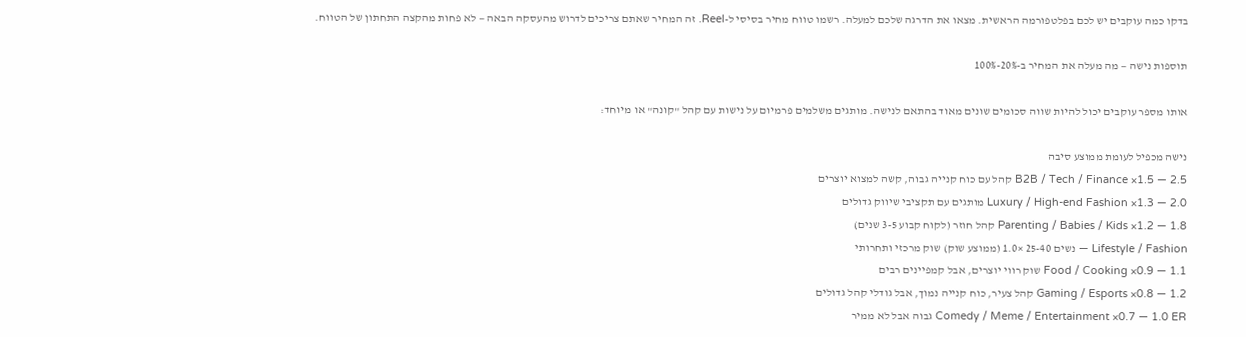בדקו כמה עוקבים יש לכם בפלטפורמה הראשית. מצאו את הדרגה שלכם למעלה. רשמו טווח מחיר בסיסי ל-Reel. זה המחיר שאתם צריכים לדרוש מהעסקה הבאה — לא פחות מהקצה התחתון של הטווח.

תוספות נישה — מה מעלה את המחיר ב-20%-100%

אותו מספר עוקבים יכול להיות שווה סכומים שונים מאוד בהתאם לנישה. מותגים משלמים פרמיום על נישות עם קהל "קונה" או מיוחד:

נישה מכפיל לעומת ממוצע סיבה
B2B / Tech / Finance ×1.5 — 2.5 קהל עם כוח קנייה גבוה, קשה למצוא יוצרים
Luxury / High-end Fashion ×1.3 — 2.0 מותגים עם תקציבי שיווק גדולים
Parenting / Babies / Kids ×1.2 — 1.8 קהל חוזר (לקוח קבוע 3-5 שנים)
Lifestyle / Fashion — נשים 25-40 ×1.0 (ממוצע שוק) שוק מרכזי ותחרותי
Food / Cooking ×0.9 — 1.1 שוק רווי יוצרים, אבל קמפיינים רבים
Gaming / Esports ×0.8 — 1.2 קהל צעיר, כוח קנייה נמוך, אבל גודלי קהל גדולים
Comedy / Meme / Entertainment ×0.7 — 1.0 ER גבוה אבל לא ממיר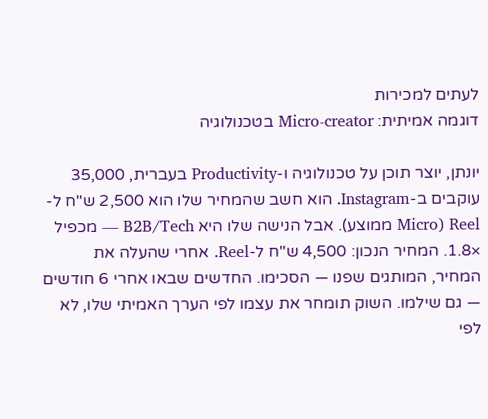לעתים למכירות
דוגמה אמיתית: Micro-creator בטכנולוגיה

יונתן, יוצר תוכן על טכנולוגיה ו-Productivity בעברית, 35,000 עוקבים ב-Instagram. הוא חשב שהמחיר שלו הוא 2,500 ש"ח ל-Reel (Micro ממוצע). אבל הנישה שלו היא B2B/Tech — מכפיל ×1.8. המחיר הנכון: 4,500 ש"ח ל-Reel. אחרי שהעלה את המחיר, המותגים שפנו — הסכימו. החדשים שבאו אחרי 6 חודשים — גם שילמו. השוק תומחר את עצמו לפי הערך האמיתי שלו, לא לפי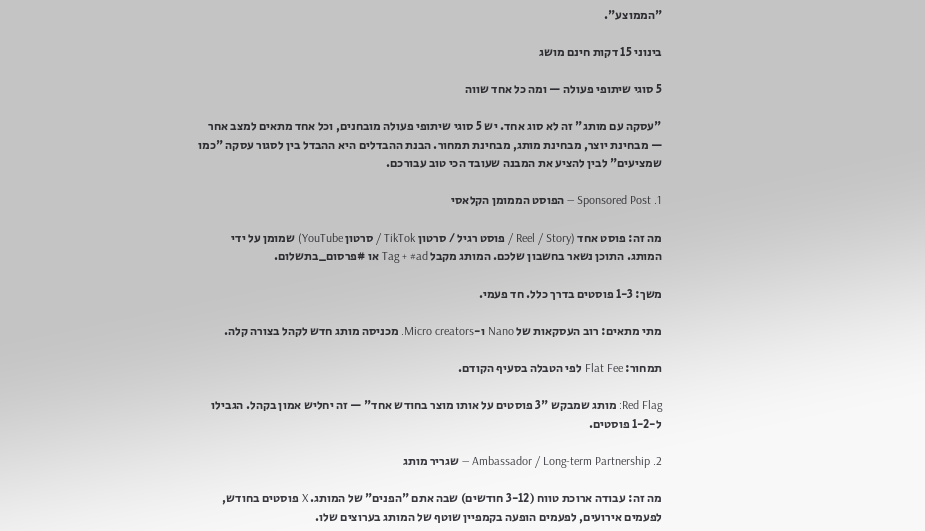"הממוצע".

בינוני 15 דקות חינם מושג

5 סוגי שיתופי פעולה — ומה כל אחד שווה

"עסקה עם מותג" זה לא סוג אחד. יש 5 סוגי שיתופי פעולה מובחנים, וכל אחד מתאים למצב אחר — מבחינת יוצר, מבחינת מותג, מבחינת תמחור. הבנת ההבדלים היא ההבדל בין לסגור עסקה "כמו שמציעים" לבין להציע את המבנה שעובד הכי טוב עבורכם.

1. Sponsored Post — הפוסט הממומן הקלאסי

מה זה: פוסט אחד (Reel / Story / פוסט רגיל / סרטון TikTok / סרטון YouTube) שמומן על ידי המותג. התוכן נשאר בחשבון שלכם. המותג מקבל Tag + #ad או #פרסום_בתשלום.

משך: 1-3 פוסטים בדרך כלל. חד פעמי.

מתי מתאים: רוב העסקאות של Nano ו-Micro creators. מכניסה מותג חדש לקהל בצורה קלה.

תמחור: Flat Fee לפי הטבלה בסעיף הקודם.

Red Flag: מותג שמבקש "3 פוסטים על אותו מוצר בחודש אחד" — זה יחליש אמון בקהל. הגבילו ל-1-2 פוסטים.

2. Ambassador / Long-term Partnership — שגריר מותג

מה זה: עבודה ארוכת טווח (3-12 חודשים) שבה אתם "הפנים" של המותג. X פוסטים בחודש, לפעמים אירועים, לפעמים הופעה בקמפיין שוטף של המותג בערוצים שלו.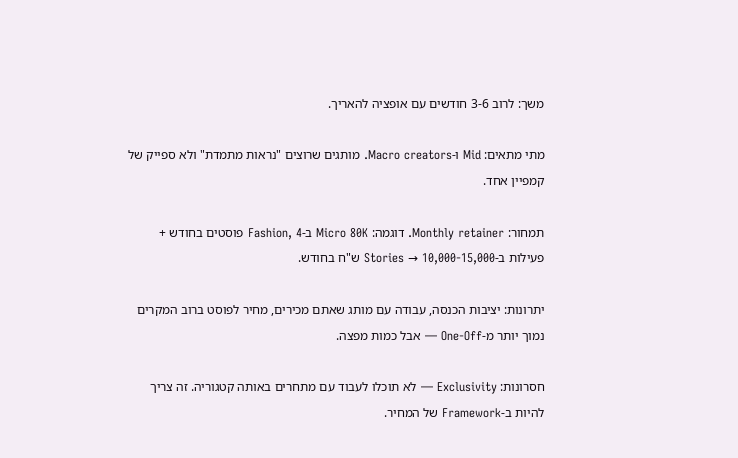משך: לרוב 3-6 חודשים עם אופציה להאריך.

מתי מתאים: Mid ו-Macro creators. מותגים שרוצים "נראות מתמדת" ולא ספייק של קמפיין אחד.

תמחור: Monthly retainer. דוגמה: Micro 80K ב-Fashion, 4 פוסטים בחודש + פעילות ב-Stories → 10,000-15,000 ש"ח בחודש.

יתרונות: יציבות הכנסה, עבודה עם מותג שאתם מכירים, מחיר לפוסט ברוב המקרים נמוך יותר מ-One-Off — אבל כמות מפצה.

חסרונות: Exclusivity — לא תוכלו לעבוד עם מתחרים באותה קטגוריה. זה צריך להיות ב-Framework של המחיר.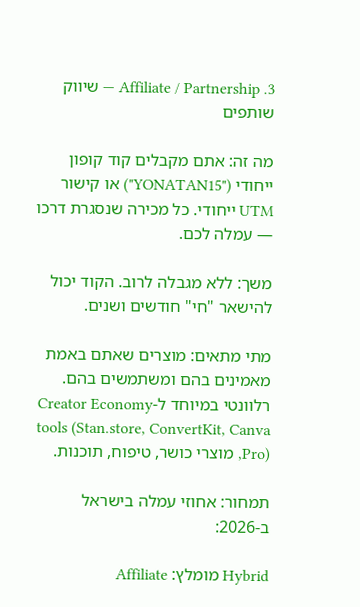3. Affiliate / Partnership — שיווק שותפים

מה זה: אתם מקבלים קוד קופון ייחודי ("YONATAN15") או קישור UTM ייחודי. כל מכירה שנסגרת דרכו — עמלה לכם.

משך: ללא מגבלה לרוב. הקוד יכול להישאר "חי" חודשים ושנים.

מתי מתאים: מוצרים שאתם באמת מאמינים בהם ומשתמשים בהם. רלוונטי במיוחד ל-Creator Economy tools (Stan.store, ConvertKit, Canva Pro), מוצרי כושר, טיפוח, תוכנות.

תמחור: אחוזי עמלה בישראל ב-2026:

Hybrid מומלץ: Affiliate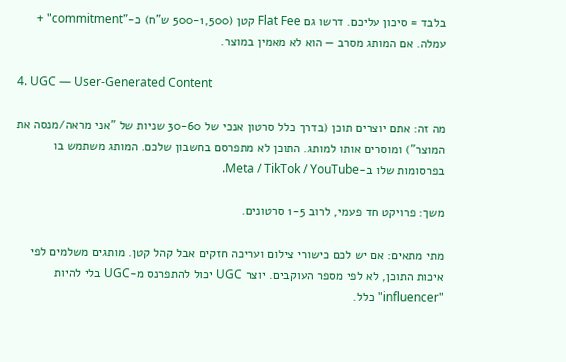בלבד = סיכון עליכם. דרשו גם Flat Fee קטן (500-1,500 ש"ח) כ-"commitment" + עמלה. אם המותג מסרב — הוא לא מאמין במוצר.

4. UGC — User-Generated Content

מה זה: אתם יוצרים תוכן (בדרך כלל סרטון אנכי של 30-60 שניות של "אני מראה/מנסה את המוצר") ומוסרים אותו למותג. התוכן לא מתפרסם בחשבון שלכם. המותג משתמש בו בפרסומות שלו ב-Meta / TikTok / YouTube.

משך: פרויקט חד פעמי, לרוב 1-5 סרטונים.

מתי מתאים: אם יש לכם כישורי צילום ועריכה חזקים אבל קהל קטן. מותגים משלמים לפי איכות התוכן, לא לפי מספר העוקבים. יוצר UGC יכול להתפרנס מ-UGC בלי להיות "influencer" כלל.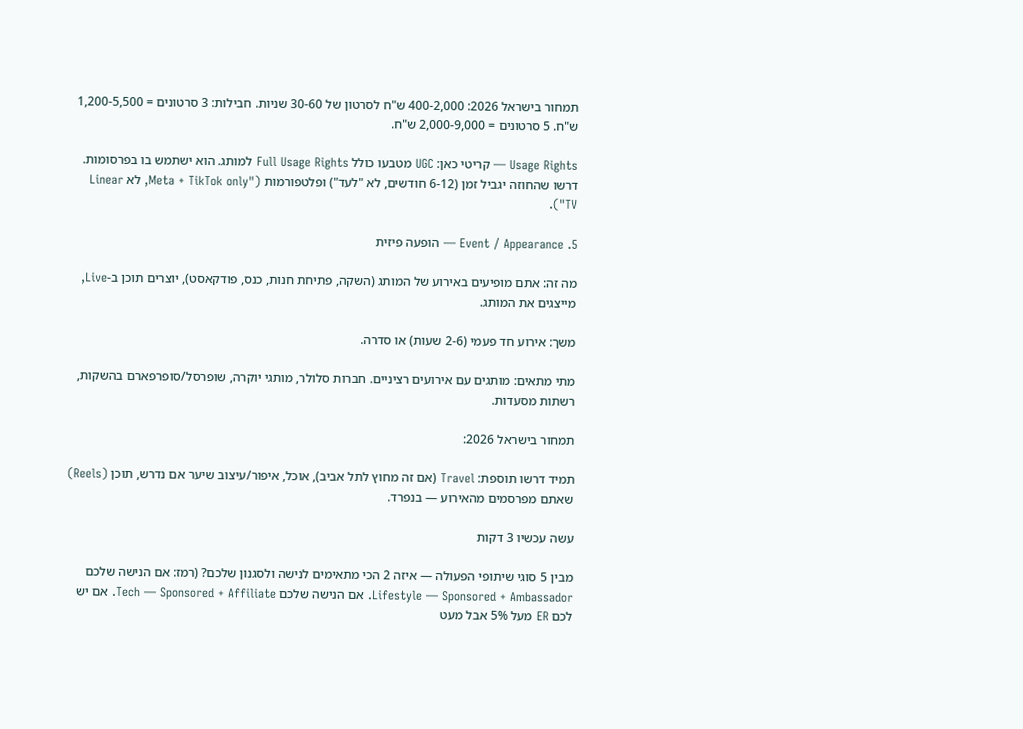תמחור בישראל 2026: 400-2,000 ש"ח לסרטון של 30-60 שניות. חבילות: 3 סרטונים = 1,200-5,500 ש"ח. 5 סרטונים = 2,000-9,000 ש"ח.

Usage Rights — קריטי כאן: UGC מטבעו כולל Full Usage Rights למותג. הוא ישתמש בו בפרסומות. דרשו שהחוזה יגביל זמן (6-12 חודשים, לא "לעד") ופלטפורמות ("Meta + TikTok only, לא Linear TV").

5. Event / Appearance — הופעה פיזית

מה זה: אתם מופיעים באירוע של המותג (השקה, פתיחת חנות, כנס, פודקאסט), יוצרים תוכן ב-Live, מייצגים את המותג.

משך: אירוע חד פעמי (2-6 שעות) או סדרה.

מתי מתאים: מותגים עם אירועים רציניים. חברות סלולר, מותגי יוקרה, שופרסל/סופרפארם בהשקות, רשתות מסעדות.

תמחור בישראל 2026:

תמיד דרשו תוספת: Travel (אם זה מחוץ לתל אביב), אוכל, איפור/עיצוב שיער אם נדרש, תוכן (Reels) שאתם מפרסמים מהאירוע — בנפרד.

עשה עכשיו 3 דקות

מבין 5 סוגי שיתופי הפעולה — איזה 2 הכי מתאימים לנישה ולסגנון שלכם? (רמז: אם הנישה שלכם Lifestyle — Sponsored + Ambassador. אם הנישה שלכם Tech — Sponsored + Affiliate. אם יש לכם ER מעל 5% אבל מעט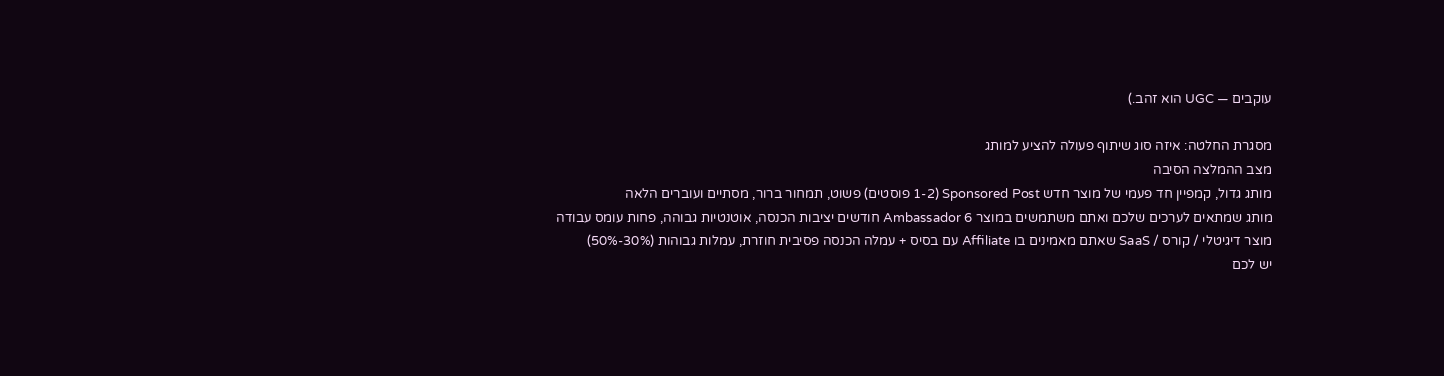עוקבים — UGC הוא זהב.)

מסגרת החלטה: איזה סוג שיתוף פעולה להציע למותג
מצב ההמלצה הסיבה
מותג גדול, קמפיין חד פעמי של מוצר חדש Sponsored Post (1-2 פוסטים) פשוט, תמחור ברור, מסתיים ועוברים הלאה
מותג שמתאים לערכים שלכם ואתם משתמשים במוצר Ambassador 6 חודשים יציבות הכנסה, אוטנטיות גבוהה, פחות עומס עבודה
מוצר דיגיטלי / קורס / SaaS שאתם מאמינים בו Affiliate עם בסיס + עמלה הכנסה פסיבית חוזרת, עמלות גבוהות (30%-50%)
יש לכם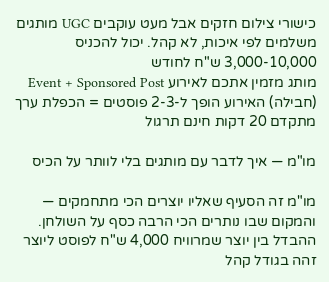כישורי צילום חזקים אבל מעט עוקבים UGC מותגים משלמים לפי איכות, לא קהל. יכול להכניס 3,000-10,000 ש"ח לחודש
מותג מזמין אתכם לאירוע Event + Sponsored Post (חבילה) האירוע הופך ל-2-3 פוסטים = הכפלת ערך
מתקדם 20 דקות חינם תרגול

מו"מ — איך לדבר עם מותגים בלי לוותר על הכיס

מו"מ זה הסעיף שאליו יוצרים הכי מתחמקים — והמקום שבו נותרים הכי הרבה כסף על השולחן. ההבדל בין יוצר שמרוויח 4,000 ש"ח לפוסט ליוצר זהה בגודל קהל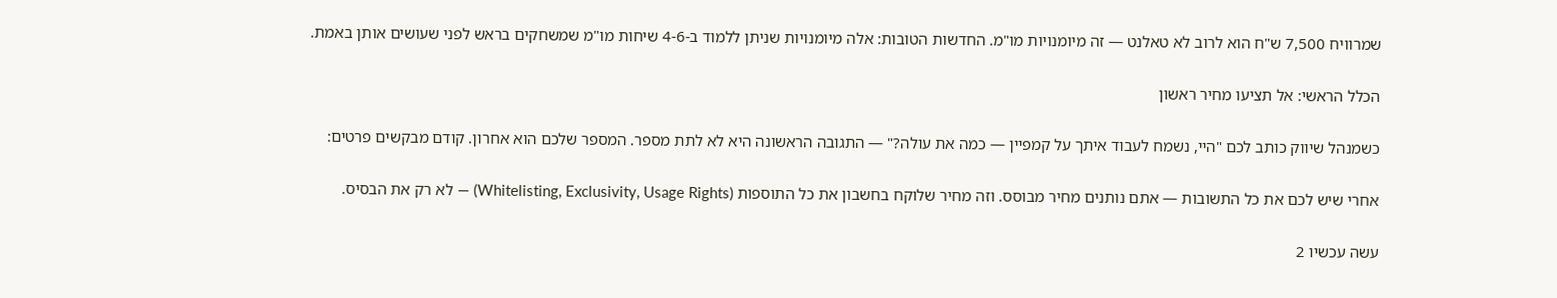שמרוויח 7,500 ש"ח הוא לרוב לא טאלנט — זה מיומנויות מו"מ. החדשות הטובות: אלה מיומנויות שניתן ללמוד ב-4-6 שיחות מו"מ שמשחקים בראש לפני שעושים אותן באמת.

הכלל הראשי: אל תציעו מחיר ראשון

כשמנהל שיווק כותב לכם "היי, נשמח לעבוד איתך על קמפיין — כמה את עולה?" — התגובה הראשונה היא לא לתת מספר. המספר שלכם הוא אחרון. קודם מבקשים פרטים:

אחרי שיש לכם את כל התשובות — אתם נותנים מחיר מבוסס. וזה מחיר שלוקח בחשבון את כל התוספות (Whitelisting, Exclusivity, Usage Rights) — לא רק את הבסיס.

עשה עכשיו 2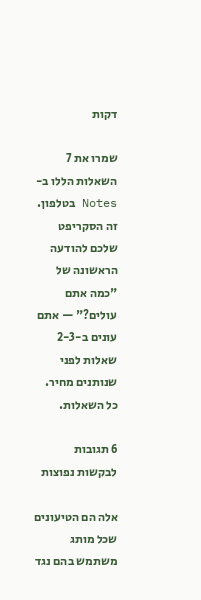דקות

שמרו את 7 השאלות הללו ב-Notes בטלפון. זה הסקריפט שלכם להודעה הראשונה של "כמה אתם עולים?" — אתם עונים ב-2-3 שאלות לפני שנותנים מחיר. כל השאלות.

6 תגובות לבקשות נפוצות

אלה הם הטיעונים שכל מותג משתמש בהם נגד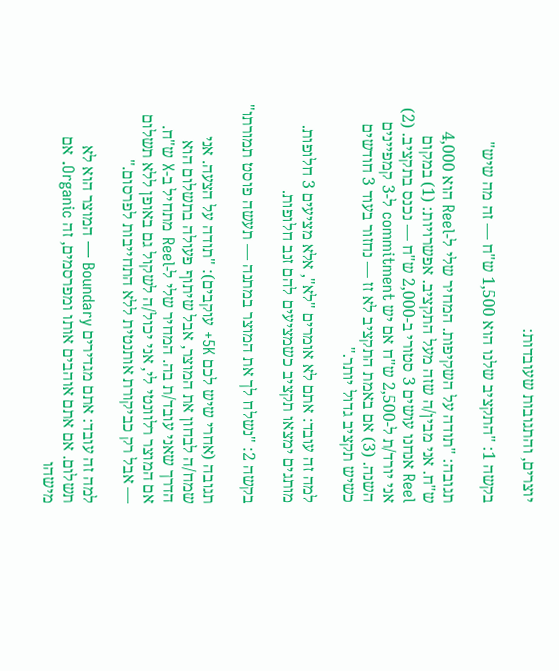יוצרים, והתגובות שעובדות:

בקשה 1: "התקציב שלנו הוא 1,500 ש"ח — זה מה שיש"

תגובה: "תודה על השקיפות. המחיר שלי ל-Reel הוא 4,000 ש"ח. אני מבין/ה שזה מעל התקציב. אפשרויות: (1) במקום Reel אנחנו עושים 3 סטורי ב-2,000 ש"ח — נכנס בתקציב. (2) אני יורד/ת ל-2,500 ש"ח אם יש commitment ל-3 קמפיינים השנה. (3) אם באמת התקציב לא זז — נחזור בעוד 3 חודשים כשיש תקציב גדול יותר."

למה זה עובד: אתם לא אומרים "לא", אלא מציעים 3 חלופות. מותגים ימצאו תקציב כשמציעים להם זנב חלופות.

בקשה 2: "נשלח לך את המוצר במתנה — תעשה פוסט תמורתו"

תגובה (אחרי שיש לכם 5K+ עוקבים): "תודה על הצעה. אני שמח/ה לבחון את המוצר, אבל שיתוף פעולה בתשלום הוא הדרך שאני עובד/ת בה. המחיר שלי ל-Reel מתחיל ב-X ש"ח. אם המוצר רלוונטי לי, אני יכול/ה לשקול גם באופן ללא תשלום — אבל רק כביקורת אותנטית ללא התחייבות לפרסום."

למה זה עובד: אתם מגדירים Boundary — המוצר הוא לא תשלום. אם אתם אוהבים אותו ומפרסמים, זה Organic. אם מישהו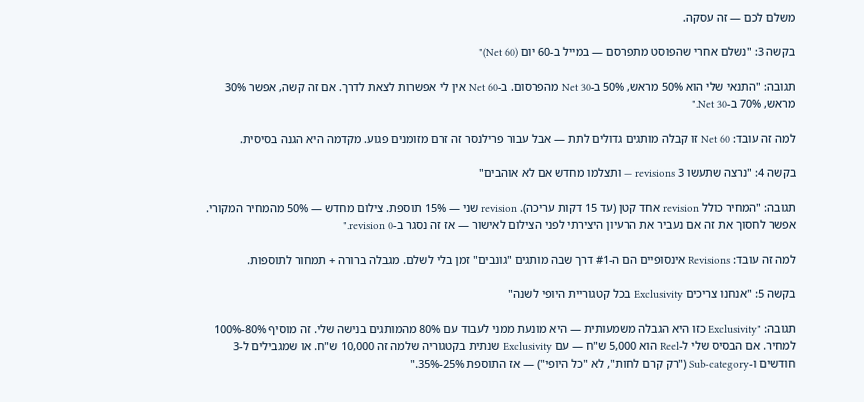משלם לכם — זה עסקה.

בקשה 3: "נשלם אחרי שהפוסט מתפרסם — במייל ב-60 יום (Net 60)"

תגובה: "התנאי שלי הוא 50% מראש, 50% ב-Net 30 מהפרסום. ב-Net 60 אין לי אפשרות לצאת לדרך. אם זה קשה, אפשר 30% מראש, 70% ב-Net 30."

למה זה עובד: Net 60 זו קבלה מותגים גדולים לתת — אבל עבור פרילנסר זה זרם מזומנים פגוע. מקדמה היא הגנה בסיסית.

בקשה 4: "נרצה שתעשו 3 revisions — ותצלמו מחדש אם לא אוהבים"

תגובה: "המחיר כולל revision אחד קטן (עד 15 דקות עריכה). revision שני — 15% תוספת. צילום מחדש — 50% מהמחיר המקורי. אפשר לחסוך את זה אם נעביר את הרעיון היצירתי לפני הצילום לאישור — אז זה נסגר ב-revision 0."

למה זה עובד: Revisions אינסופיים הם ה-#1 דרך שבה מותגים "גונבים" זמן בלי לשלם. מגבלה ברורה + תמחור לתוספות.

בקשה 5: "אנחנו צריכים Exclusivity בכל קטגוריית היופי לשנה"

תגובה: "Exclusivity כזו היא הגבלה משמעותית — היא מונעת ממני לעבוד עם 80% מהמותגים בנישה שלי. זה מוסיף 80%-100% למחיר. אם הבסיס שלי ל-Reel הוא 5,000 ש"ח — עם Exclusivity שנתית בקטגוריה שלמה זה 10,000 ש"ח. או שמגבילים ל-3 חודשים ו-Sub-category ("רק קרם לחות", לא "כל היופי") — אז התוספת 25%-35%."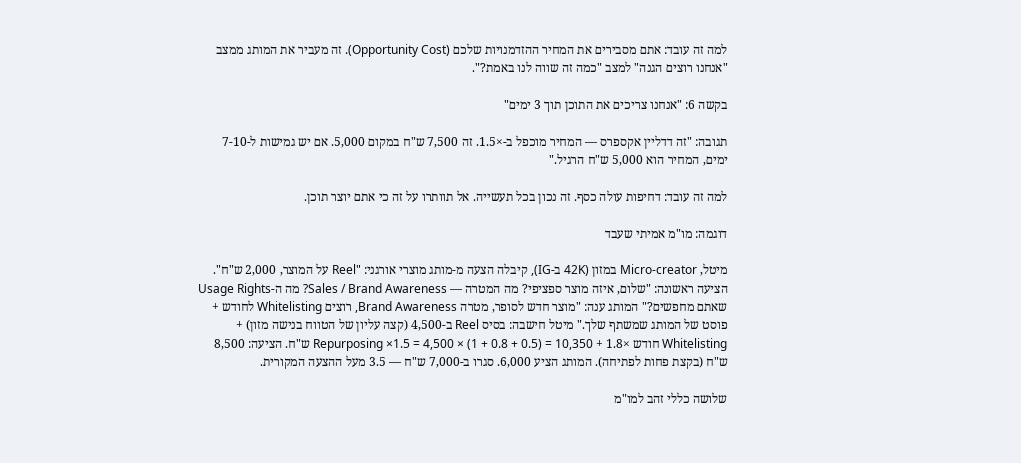למה זה עובד: אתם מסבירים את המחיר ההזדמנויות שלכם (Opportunity Cost). זה מעביר את המותג ממצב "אנחנו רוצים הגנה" למצב "כמה זה שווה לנו באמת?".

בקשה 6: "אנחנו צריכים את התוכן תוך 3 ימים"

תגובה: "זה דדליין אקספרס — המחיר מוכפל ב-×1.5. זה 7,500 ש"ח במקום 5,000. אם יש גמישות ל-7-10 ימים, המחיר הוא 5,000 ש"ח הרגיל."

למה זה עובד: דחיפות עולה כסף. זה נכון בכל תעשייה. אל תוותרו על זה כי אתם יוצר תוכן.

דוגמה: מו"מ אמיתי שעבד

מיטל, Micro-creator במזון (42K ב-IG), קיבלה הצעה מ-מותג מוצרי אורגני: "Reel על המוצר, 2,000 ש"ח". הציעה ראשונה: "שלום, איזה מוצר ספציפי? מה המטרה — Sales / Brand Awareness? מה ה-Usage Rights שאתם מחפשים?" המותג ענה: "מוצר חדש לסופר, מטרה Brand Awareness, רוצים Whitelisting לחודש + פוסט של המותג שמשתף שלך." מיטל חישבה: בסיס Reel ב-4,500 (קצה עליון של הטווח בנישה מזון) + Whitelisting חודש ×1.8 + Repurposing ×1.5 = 4,500 × (1 + 0.8 + 0.5) = 10,350 ש"ח. הציעה: 8,500 ש"ח (בקצת פחות לפתיחה). המותג הציע 6,000. סגרו ב-7,000 ש"ח — 3.5 מעל ההצעה המקורית.

שלושה כללי זהב למו"מ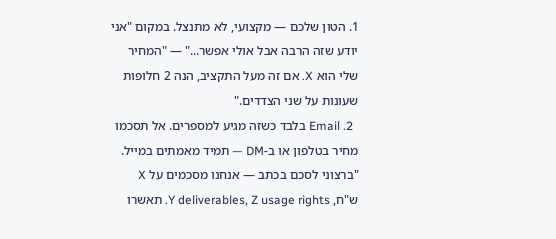1. הטון שלכם — מקצועי, לא מתנצל. במקום "אני יודע שזה הרבה אבל אולי אפשר..." — "המחיר שלי הוא X. אם זה מעל התקציב, הנה 2 חלופות שעונות על שני הצדדים."
  2. Email בלבד כשזה מגיע למספרים. אל תסכמו מחיר בטלפון או ב-DM — תמיד מאמתים במייל. "ברצוני לסכם בכתב — אנחנו מסכמים על X ש"ח, Y deliverables, Z usage rights. תאשרו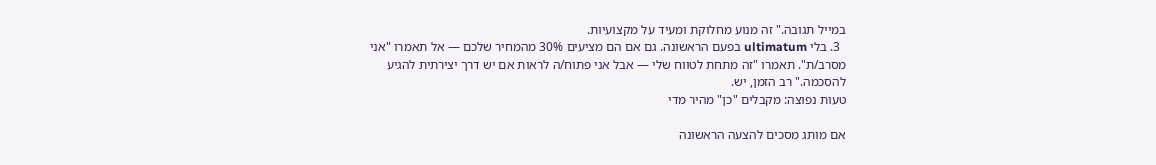במייל תגובה." זה מנוע מחלוקת ומעיד על מקצועיות.
  3. בלי ultimatum בפעם הראשונה. גם אם הם מציעים 30% מהמחיר שלכם — אל תאמרו "אני מסרב/ת". תאמרו "זה מתחת לטווח שלי — אבל אני פתוח/ה לראות אם יש דרך יצירתית להגיע להסכמה." רב הזמן, יש.
טעות נפוצה: מקבלים "כן" מהיר מדי

אם מותג מסכים להצעה הראשונה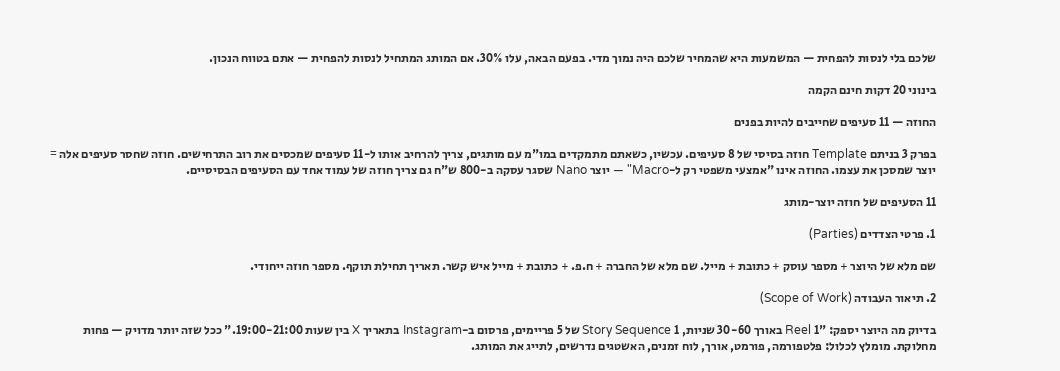שלכם בלי לנסות להפחית — המשמעות היא שהמחיר שלכם היה נמוך מדי. בפעם הבאה, עלו 30%. אם המותג המתחיל לנסות להפחית — אתם בטווח הנכון.

בינוני 20 דקות חינם הקמה

החוזה — 11 סעיפים שחייבים להיות בפנים

בפרק 3 בניתם Template חוזה בסיסי של 8 סעיפים. עכשיו, כשאתם מתמקדים במו"מ עם מותגים, צריך להרחיב אותו ל-11 סעיפים שמכסים את רוב התרחישים. חוזה שחסר סעיפים אלה = יוצר שמסכן את עצמו. החוזה אינו "אמצעי משפטי רק ל-Macro" — יוצר Nano שסגר עסקה ב-800 ש"ח גם צריך חוזה של עמוד אחד עם הסעיפים הבסיסיים.

11 הסעיפים של חוזה יוצר-מותג

1. פרטי הצדדים (Parties)

שם מלא של היוצר + מספר עוסק + כתובת + מייל. שם מלא של החברה + ח.פ. + כתובת + מייל איש קשר. תאריך תחילת תוקף. מספר חוזה ייחודי.

2. תיאור העבודה (Scope of Work)

בדיוק מה היוצר יספק: "1 Reel באורך 30-60 שניות, 1 Story Sequence של 5 פריימים, פרסום ב-Instagram בתאריך X בין שעות 19:00-21:00." ככל שזה יותר מדויק — פחות מחלוקת. מומלץ לכלול: פלטפורמה, פורמט, אורך, לוח זמנים, האשטגים נדרשים, לתייג את המותג.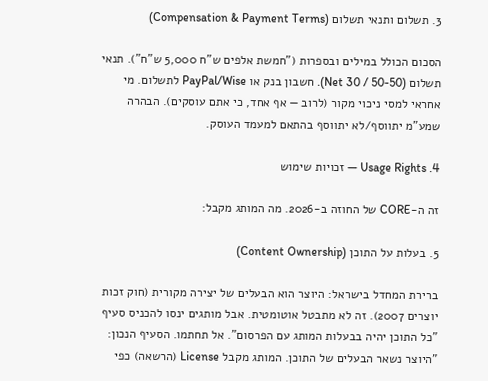3. תשלום ותנאי תשלום (Compensation & Payment Terms)

הסכום הכולל במילים ובספרות ("חמשת אלפים ש"ח 5,000 ש"ח"). תנאי תשלום (Net 30 / 50-50). חשבון בנק או PayPal/Wise לתשלום. מי אחראי למסי ניכוי מקור (לרוב — אף אחד, כי אתם עוסקים). הבהרה שמע"מ יתווסף/לא יתווסף בהתאם למעמד העוסק.

4. Usage Rights — זכויות שימוש

זה ה-CORE של החוזה ב-2026. מה המותג מקבל:

5. בעלות על התוכן (Content Ownership)

ברירת המחדל בישראל: היוצר הוא הבעלים של יצירה מקורית (חוק זכות יוצרים 2007). זה לא מתבטל אוטומטית. אבל מותגים ינסו להכניס סעיף "כל התוכן יהיה בבעלות המותג עם הפרסום". אל תחתמו. הסעיף הנכון: "היוצר נשאר הבעלים של התוכן. המותג מקבל License (הרשאה) כפי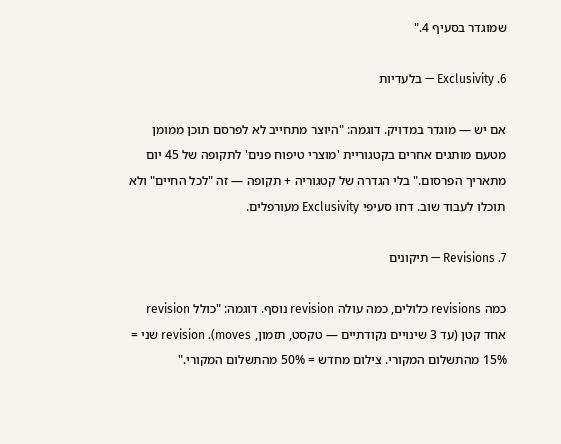שמוגדר בסעיף 4."

6. Exclusivity — בלעדיות

אם יש — מוגדר במדויק. דוגמה: "היוצר מתחייב לא לפרסם תוכן ממומן מטעם מותגים אחרים בקטגוריית 'מוצרי טיפוח פנים' לתקופה של 45 יום מתאריך הפרסום." בלי הגדרה של קטגוריה + תקופה — זה "לכל החיים" ולא תוכלו לעבוד שוב. דחו סעיפי Exclusivity מעורפלים.

7. Revisions — תיקונים

כמה revisions כלולים, כמה עולה revision נוסף. דוגמה: "כולל revision אחד קטן (עד 3 שינויים נקודתיים — טקסט, תזמון, moves). revision שני = 15% מהתשלום המקורי. צילום מחדש = 50% מהתשלום המקורי."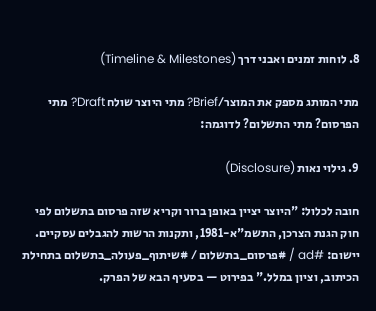8. לוחות זמנים ואבני דרך (Timeline & Milestones)

מתי המותג מספק את המוצר/Brief? מתי היוצר שולח Draft? מתי הפרסום? מתי התשלום? לדוגמה:

9. גילוי נאות (Disclosure)

חובה לכלול: "היוצר יציין באופן ברור וקריא שזה פרסום בתשלום לפי חוק הגנת הצרכן, התשמ"א-1981, ותקנות הרשות להגבלים עסקיים. יישום: #ad / #פרסום_בתשלום / #שיתוף_פעולה_בתשלום בתחילת הכיתוב, וציון במלל." בפירוט — בסעיף הבא של הפרק.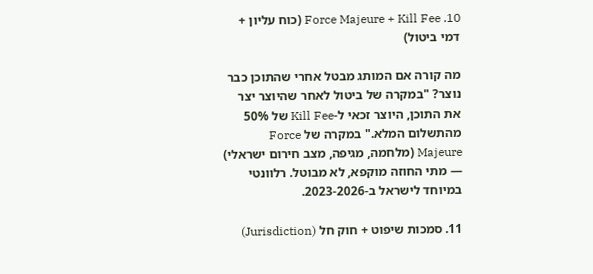10. Force Majeure + Kill Fee (כוח עליון + דמי ביטול)

מה קורה אם המותג מבטל אחרי שהתוכן כבר נוצר? "במקרה של ביטול לאחר שהיוצר יצר את התוכן, היוצר זכאי ל-Kill Fee של 50% מהתשלום המלא." במקרה של Force Majeure (מלחמה, מגיפה, מצב חירום ישראלי) — מתי החוזה מוקפא, לא מבוטל. רלוונטי במיוחד לישראל ב-2023-2026.

11. סמכות שיפוט + חוק חל (Jurisdiction)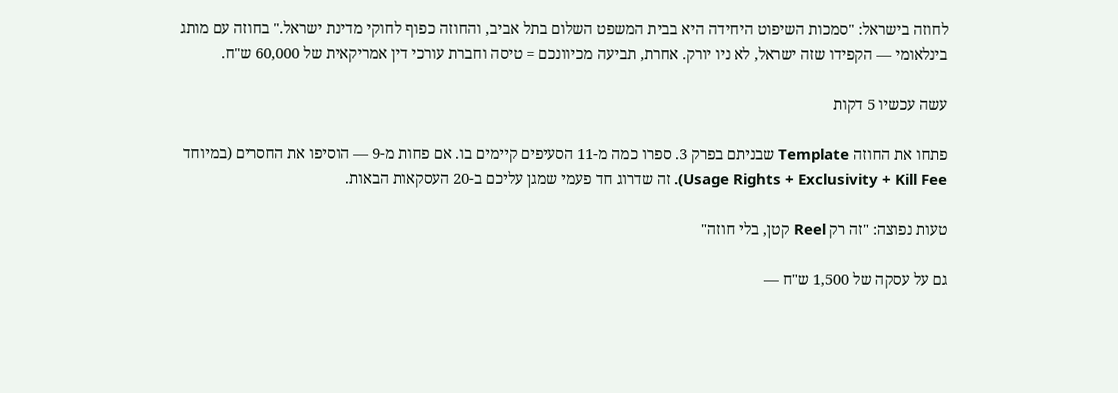לחוזה בישראל: "סמכות השיפוט היחידה היא בבית המשפט השלום בתל אביב, והחוזה כפוף לחוקי מדינת ישראל." בחוזה עם מותג בינלאומי — הקפידו שזה ישראל, לא ניו יורק. אחרת, תביעה מכיוונכם = טיסה וחברת עורכי דין אמריקאית של 60,000 ש"ח.

עשה עכשיו 5 דקות

פתחו את החוזה Template שבניתם בפרק 3. ספרו כמה מ-11 הסעיפים קיימים בו. אם פחות מ-9 — הוסיפו את החסרים (במיוחד Usage Rights + Exclusivity + Kill Fee). זה שדרוג חד פעמי שמגן עליכם ב-20 העסקאות הבאות.

טעות נפוצה: "זה רק Reel קטן, בלי חוזה"

גם על עסקה של 1,500 ש"ח —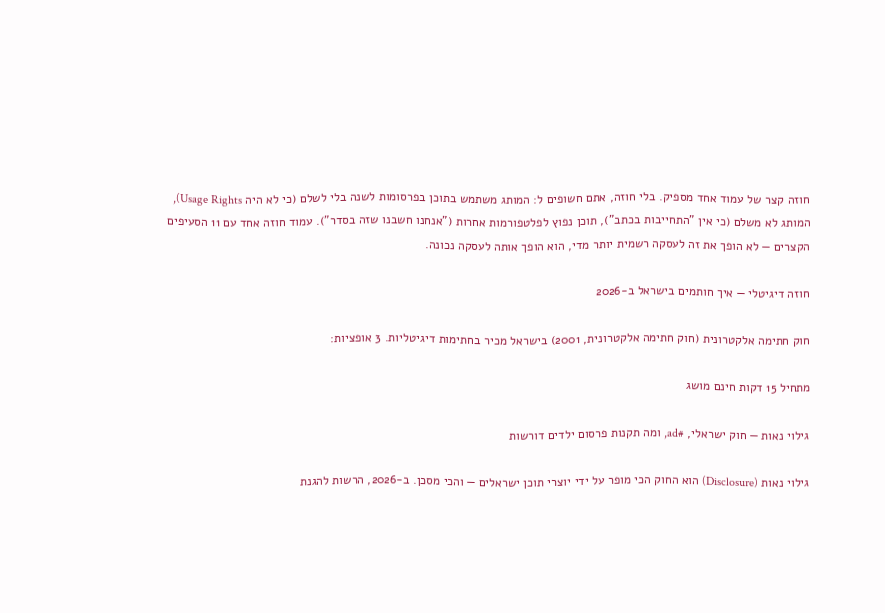חוזה קצר של עמוד אחד מספיק. בלי חוזה, אתם חשופים ל: המותג משתמש בתוכן בפרסומות לשנה בלי לשלם (כי לא היה Usage Rights), המותג לא משלם (כי אין "התחייבות בכתב"), תוכן נפוץ לפלטפורמות אחרות ("אנחנו חשבנו שזה בסדר"). עמוד חוזה אחד עם 11 הסעיפים הקצרים — לא הופך את זה לעסקה רשמית יותר מדי, הוא הופך אותה לעסקה נכונה.

חוזה דיגיטלי — איך חותמים בישראל ב-2026

חוק חתימה אלקטרונית (חוק חתימה אלקטרונית, 2001) בישראל מכיר בחתימות דיגיטליות. 3 אופציות:

מתחיל 15 דקות חינם מושג

גילוי נאות — חוק ישראלי, #ad, ומה תקנות פרסום ילדים דורשות

גילוי נאות (Disclosure) הוא החוק הכי מופר על ידי יוצרי תוכן ישראלים — והכי מסכן. ב-2026, הרשות להגנת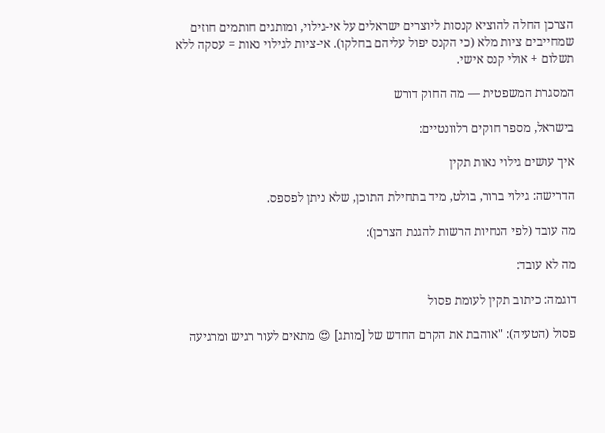הצרכן החלה להוציא קנסות ליוצרים ישראלים על אי-גילוי, ומותגים חותמים חוזים שמחייבים ציות מלא (כי הקנס יפול עליהם בחלקו). אי-ציות לגילוי נאות = עסקה ללא תשלום + אולי קנס אישי.

המסגרת המשפטית — מה החוק דורש

בישראל, מספר חוקים רלוונטיים:

איך עושים גילוי נאות תקין

הדרישה: גילוי ברור, בולט, מיד בתחילת התוכן, שלא ניתן לפספס.

מה עובד (לפי הנחיות הרשות להגנת הצרכן):

מה לא עובד:

דוגמה: כיתוב תקין לעומת פסול

פסול (הטעיה): "אוהבת את הקרם החדש של [מותג] 😍 מתאים לעור רגיש ומרגיעה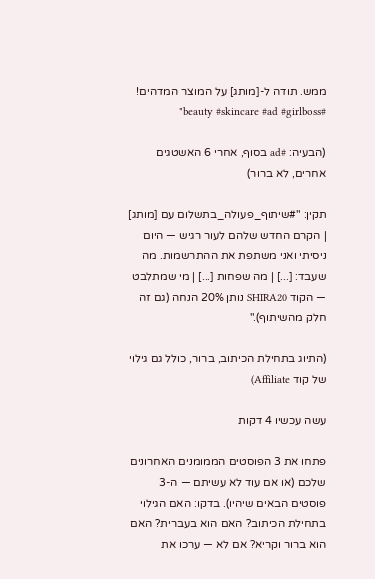ממש. תודה ל-[מותג] על המוצר המדהים! #beauty #skincare #ad #girlboss"

(הבעיה: #ad בסוף, אחרי 6 האשטגים אחרים, לא ברור)

תקין: "#שיתוף_פעולה_בתשלום עם [מותג] | הקרם החדש שלהם לעור רגיש — היום ניסיתי ואני משתפת את ההתרשמות. מה שעבד: [...] | מה שפחות [...] | מי שמתלבט — הקוד SHIRA20 נותן 20% הנחה (גם זה חלק מהשיתוף)."

(התיוג בתחילת הכיתוב, ברור, כולל גם גילוי של קוד Affiliate)

עשה עכשיו 4 דקות

פתחו את 3 הפוסטים הממומנים האחרונים שלכם (או אם עוד לא עשיתם — ה-3 פוסטים הבאים שיהיו). בדקו: האם הגילוי בתחילת הכיתוב? האם הוא בעברית? האם הוא ברור וקריא? אם לא — ערכו את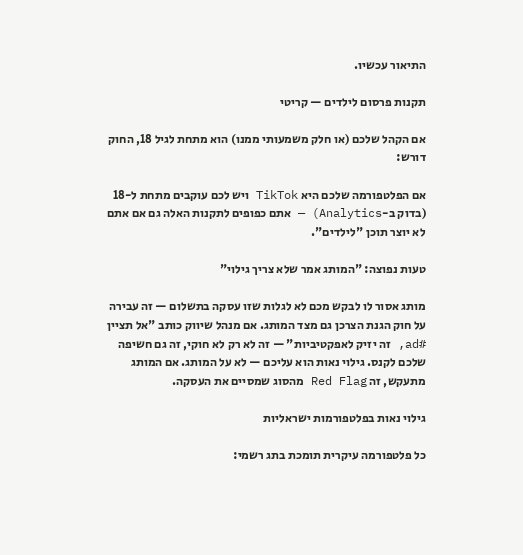התיאור עכשיו.

תקנות פרסום לילדים — קריטי

אם הקהל שלכם (או חלק משמעותי ממנו) הוא מתחת לגיל 18, החוק דורש:

אם הפלטפורמה שלכם היא TikTok ויש לכם עוקבים מתחת ל-18 (בדוק ב-Analytics) — אתם כפופים לתקנות האלה גם אם אתם לא יוצר תוכן "לילדים".

טעות נפוצה: "המותג אמר שלא צריך גילוי"

מותג אסור לו לבקש מכם לא לגלות שזו עסקה בתשלום — זה עבירה על חוק הגנת הצרכן גם מצד המותג. אם מנהל שיווק כותב "אל תציין #ad, זה יזיק לאפקטיביות" — זה לא רק לא חוקי, זה גם חשיפה שלכם לקנס. גילוי נאות הוא עליכם — לא על המותג. אם המותג מתעקש, זה Red Flag מהסוג שמסיים את העסקה.

גילוי נאות בפלטפורמות ישראליות

כל פלטפורמה עיקרית תומכת בתג רשמי: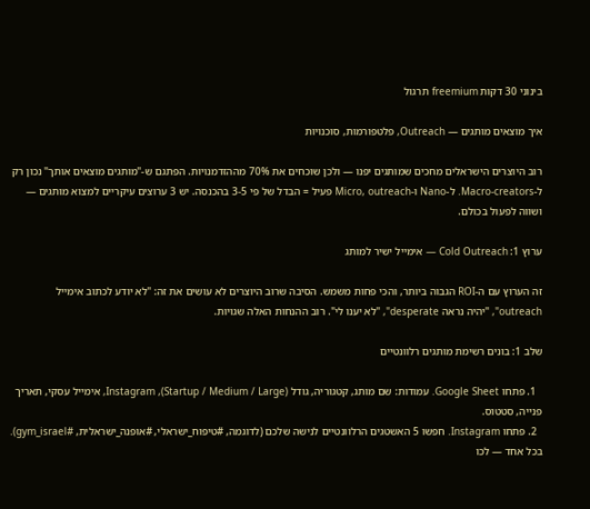בינוני 30 דקות freemium תרגול

איך מוצאים מותגים — Outreach, פלטפורמות, סוכנויות

רוב היוצרים הישראלים מחכים שמותגים יפנו — ולכן שוכחים את 70% מההזדמנויות. הפתגם ש-"מותגים מוצאים אותך" נכון רק ל-Macro-creators. ל-Nano ו-Micro, outreach פעיל = הבדל של פי 3-5 בהכנסה. יש 3 ערוצים עיקריים למצוא מותגים — ושווה לפעול בכולם.

ערוץ 1: Cold Outreach — אימייל ישיר למותג

זה הערוץ עם ה-ROI הגבוה ביותר, והכי פחות משמש. הסיבה שרוב היוצרים לא עושים את זה: "לא יודע לכתוב אימייל outreach", "יהיה נראה desperate", "לא יענו לי". רוב ההנחות האלה שגויות.

שלב 1: בונים רשימת מותגים רלוונטיים

  1. פתחו Google Sheet. עמודות: שם מותג, קטגוריה, גודל (Startup / Medium / Large), Instagram, אימייל עסקי, תאריך פנייה, סטטוס.
  2. פתחו Instagram. חפשו 5 האשטגים הרלוונטיים לנישה שלכם (לדוגמה, #טיפוח_ישראלי, #אופנה_ישראלית, #gym_israel). בכל אחד — לכו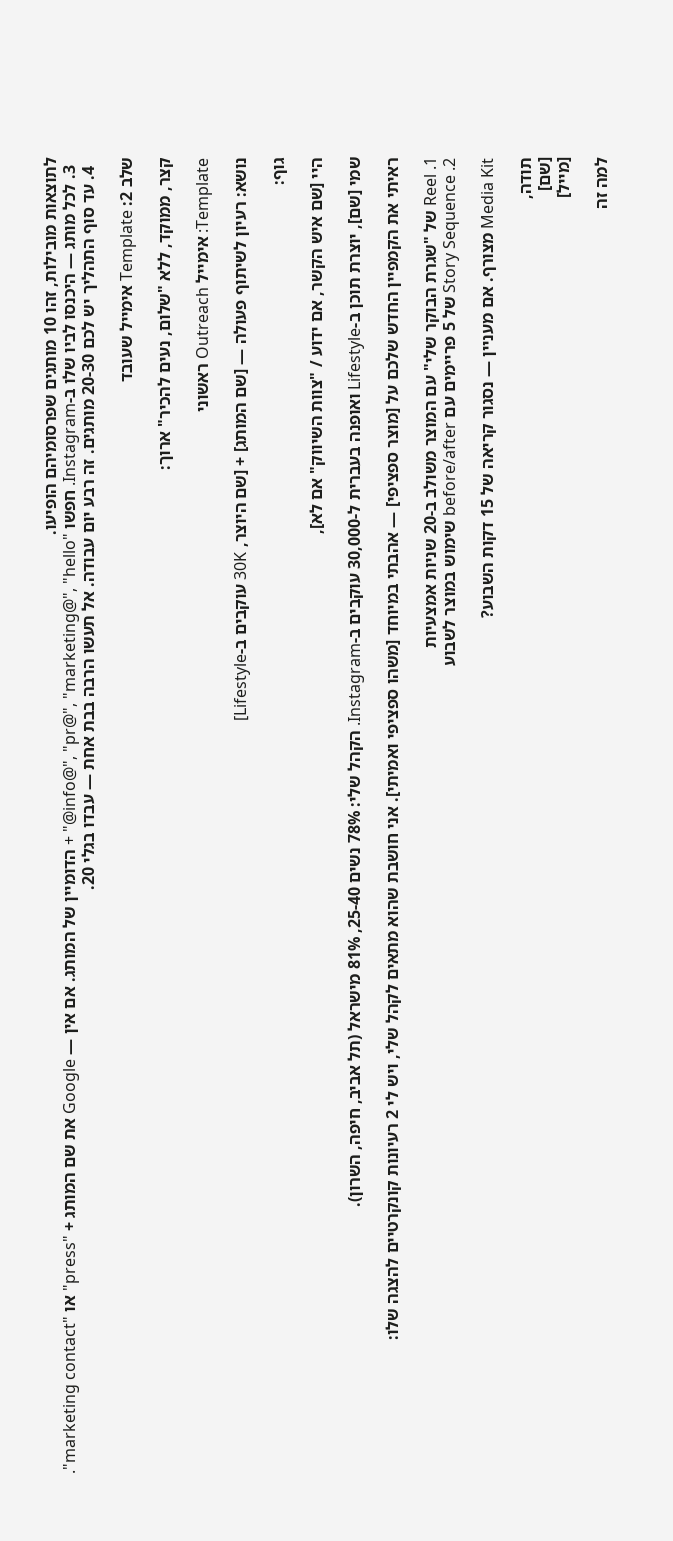לתוצאות מובילות, זהו 10 מותגים שפרסומיהם הופיעו.
  3. לכל מותג — היכנסו לביו שלו ב-Instagram. חפשו "info@", "pr@", "marketing@", "hello@" + הדומיין של המותג. אם אין — Google את שם המותג + "press" או "marketing contact".
  4. עד סוף התהליך יש לכם 20-30 מותגים. זה רבע יום עבודה. אל תעשו הרבה בבת אחת — עבדו בגלי 20.

שלב 2: Template אימייל שעובד

קצר, ממוקד, ללא "שלום, נעים להכיר" ארוך:

Template: אימייל Outreach ראשוני

נושא: רעיון לשיתוף פעולה — [שם המותג] + [שם היוצר, 30K עוקבים ב-Lifestyle]

גוף:

היי [שם איש הקשר, אם ידוע / "צוות השיווק" אם לא],

שמי [שם], יוצרת תוכן ב-Lifestyle ואופנה בעברית ל-30,000 עוקבים ב-Instagram. הקהל שלי: 78% נשים 25-40, 81% מישראל (תל אביב, חיפה, השרון).

ראיתי את הקמפיין החדש שלכם על [מוצר ספציפי] — אהבתי במיוחד [משהו ספציפי ואמיתי]. אני חושבת שהוא מתאים לקהל שלי, ויש לי 2 רעיונות קונקרטיים להצגה שלו:

1. Reel של "שגרת הבוקר שלי" עם המוצר משולב ב-20 שניות אמצעיות
2. Story Sequence של 5 פריימים עם before/after שימוש במוצר לשבוע

Media Kit מצורף. אם מעניין — נסגור קריאה של 15 דקות השבוע?

תודה,
[שם]
[מייל]

למה זה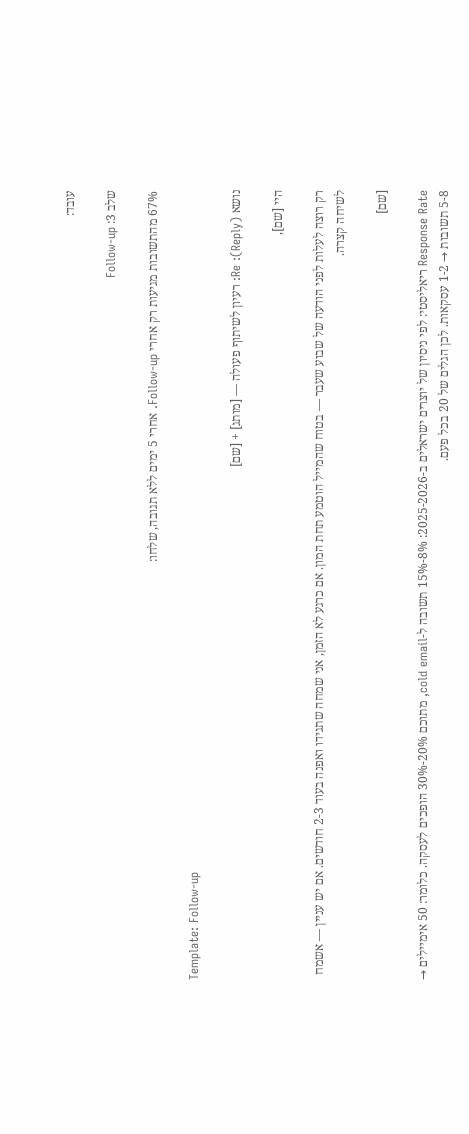עובד:

שלב 3: Follow-up

67% מהתשובות מגיעות רק אחרי Follow-up. אחרי 5 ימים ללא תגובה, שלחו:

Template: Follow-up

נושא (Reply): Re: רעיון לשיתוף פעולה — [מותג] + [שם]

היי [שם],

רק רוצה לעלות לפני הודעה של שבוע שעבר — בטוח שהמייל הוטמע תחת המון. אם כרגע לא הזמן, אני שמחה שתגידו ואפנה בעוד 2-3 חודשים. אם יש עניין — אשמח לשיחה קצרה.

[שם]

Response Rate ריאליסטי: לפי ניסיון של יוצרים ישראלים ב-2025-2026: 8%-15% תשובה ל-cold email, מתוכם 20%-30% הופכים לעסקה. כלומר: 50 אימיילים → 5-8 תשובות → 1-2 עסקאות. לכן הגלים של 20 בכל פעם.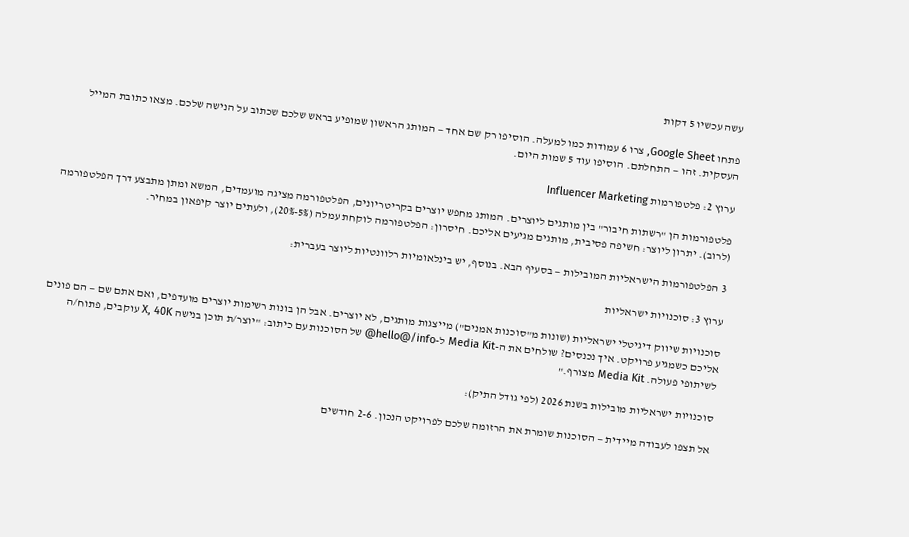עשה עכשיו 5 דקות

פתחו Google Sheet, צרו 6 עמודות כמו למעלה. הוסיפו רק שם אחד — המותג הראשון שמופיע בראש שלכם שכתוב על הנישה שלכם. מצאו כתובת המייל העסקית. זהו — התחלתם. הוסיפו עוד 5 שמות היום.

ערוץ 2: פלטפורמות Influencer Marketing

פלטפורמות הן "רשתות חיבור" בין מותגים ליוצרים. המותג מחפש יוצרים בקריטריונים, הפלטפורמה מציגה מועמדים, המשא ומתן מתבצע דרך הפלטפורמה (לרוב). יתרון ליוצר: חשיפה פסיבית, מותגים מגיעים אליכם. חיסרון: הפלטפורמה לוקחת עמלה (5%-20%), ולעתים יוצר קיפאון במחיר.

3 הפלטפורמות הישראליות המובילות — בסעיף הבא. בנוסף, יש בינלאומיות רלוונטיות ליוצר בעברית:

ערוץ 3: סוכנויות ישראליות

סוכנויות שיווק דיגיטלי ישראליות (שונות מ"סוכנות אמנים") מייצגות מותגים, לא יוצרים. אבל הן בונות רשימות יוצרים מועדפים, ואם אתם שם — הם פונים אליכם כשמגיע פרויקט. איך נכנסים? שולחים את ה-Media Kit ל-hello@/info@ של הסוכנות עם כיתוב: "יוצר/ת תוכן בנישה X, 40K עוקבים, פתוח/ה לשיתופי פעולה. Media Kit מצורף."

סוכנויות ישראליות מובילות בשנת 2026 (לפי גודל התיק):

אל תצפו לעבודה מיידית — הסוכנות שומרת את הרזומה שלכם לפרויקט הנכון. 2-6 חודשים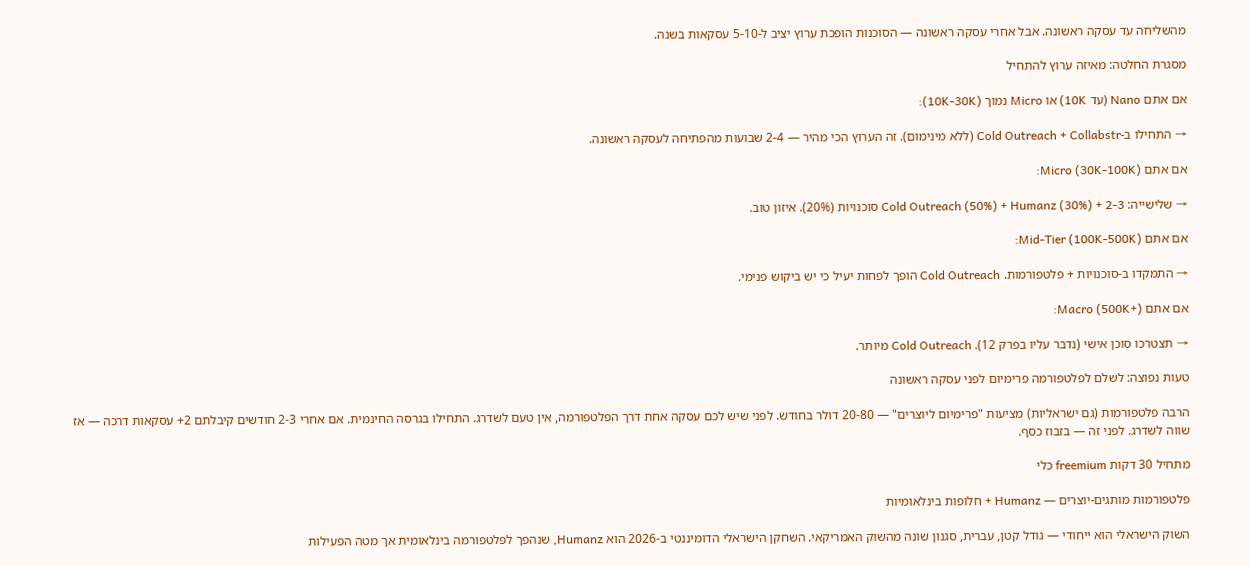מהשליחה עד עסקה ראשונה. אבל אחרי עסקה ראשונה — הסוכנות הופכת ערוץ יציב ל-5-10 עסקאות בשנה.

מסגרת החלטה: מאיזה ערוץ להתחיל

אם אתם Nano (עד 10K) או Micro נמוך (10K-30K):

→ התחילו ב-Cold Outreach + Collabstr (ללא מינימום). זה הערוץ הכי מהיר — 2-4 שבועות מהפתיחה לעסקה ראשונה.

אם אתם Micro (30K-100K):

→ שלישייה: Cold Outreach (50%) + Humanz (30%) + 2-3 סוכנויות (20%). איזון טוב.

אם אתם Mid-Tier (100K-500K):

→ התמקדו ב-סוכנויות + פלטפורמות. Cold Outreach הופך לפחות יעיל כי יש ביקוש פנימי.

אם אתם Macro (500K+):

→ תצטרכו סוכן אישי (נדבר עליו בפרק 12). Cold Outreach מיותר.

טעות נפוצה: לשלם לפלטפורמה פרימיום לפני עסקה ראשונה

הרבה פלטפורמות (גם ישראליות) מציעות "פרימיום ליוצרים" — 20-80 דולר בחודש. לפני שיש לכם עסקה אחת דרך הפלטפורמה, אין טעם לשדרג. התחילו בגרסה החינמית. אם אחרי 2-3 חודשים קיבלתם 2+ עסקאות דרכה — אז שווה לשדרג. לפני זה — בזבוז כסף.

מתחיל 30 דקות freemium כלי

פלטפורמות מותגים-יוצרים — Humanz + חלופות בינלאומיות

השוק הישראלי הוא ייחודי — גודל קטן, עברית, סגנון שונה מהשוק האמריקאי. השחקן הישראלי הדומיננטי ב-2026 הוא Humanz, שנהפך לפלטפורמה בינלאומית אך מטה הפעילות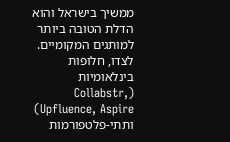ממשיך בישראל והוא הדלת הטובה ביותר למותגים המקומיים. לצדו, חלופות בינלאומיות (Collabstr, Upfluence, Aspire) ותתי-פלטפורמות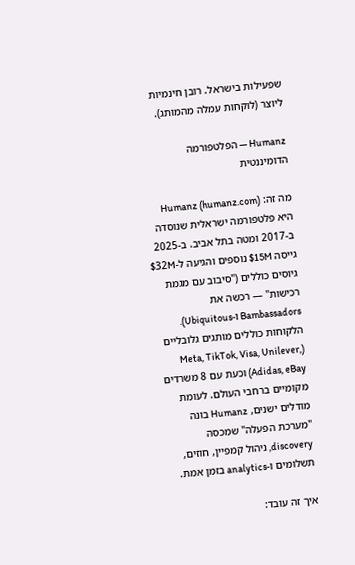שפעילות בישראל. רובן חינמיות ליוצר (לוקחות עמלה מהמותג).

Humanz — הפלטפורמה הדומיננטית

מה זה: Humanz (humanz.com) היא פלטפורמה ישראלית שנוסדה ב-2017 ומטה בתל אביב. ב-2025 גייסה 15M$ נוספים והגיעה ל-32M$ גיוסים כוללים ("סיבוב עם מגמת רכישות" — רכשה את Bambassadors ו-Ubiquitous). הלקוחות כוללים מותגים גלובליים (Meta, TikTok, Visa, Unilever, Adidas, eBay) וכעת עם 8 משרדים מקומיים ברחבי העולם. לעומת מודלים ישנים, Humanz בונה "מערכת הפעלה" שמכסה discovery, ניהול קמפיין, חוזים, תשלומים ו-analytics בזמן אמת.

איך זה עובד: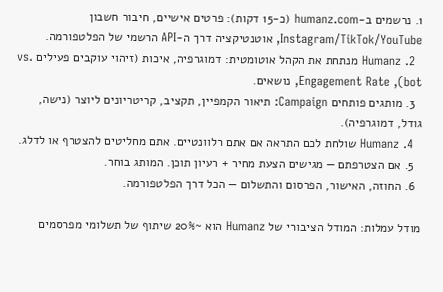1. נרשמים ב-humanz.com (כ-15 דקות): פרטים אישיים, חיבור חשבון Instagram/TikTok/YouTube, אוטנטיקציה דרך ה-API הרשמי של הפלטפורמה.
  2. Humanz מנתחת את הקהל אוטומטית: דמוגרפיה, איכות (זיהוי עוקבים פעילים vs. bot), Engagement Rate, נושאים.
  3. מותגים פותחים Campaign: תיאור הקמפיין, תקציב, קריטריונים ליוצר (נישה, גודל, דמוגרפיה).
  4. Humanz שולחת לכם התראה אם אתם רלוונטיים. אתם מחליטים להצטרף או לדלג.
  5. אם הצטרפתם — מגישים הצעת מחיר + רעיון תוכן. המותג בוחר.
  6. החוזה, האישור, הפרסום והתשלום — הכל דרך הפלטפורמה.

מודל עמלות: המודל הציבורי של Humanz הוא ~20% שיתוף של תשלומי מפרסמים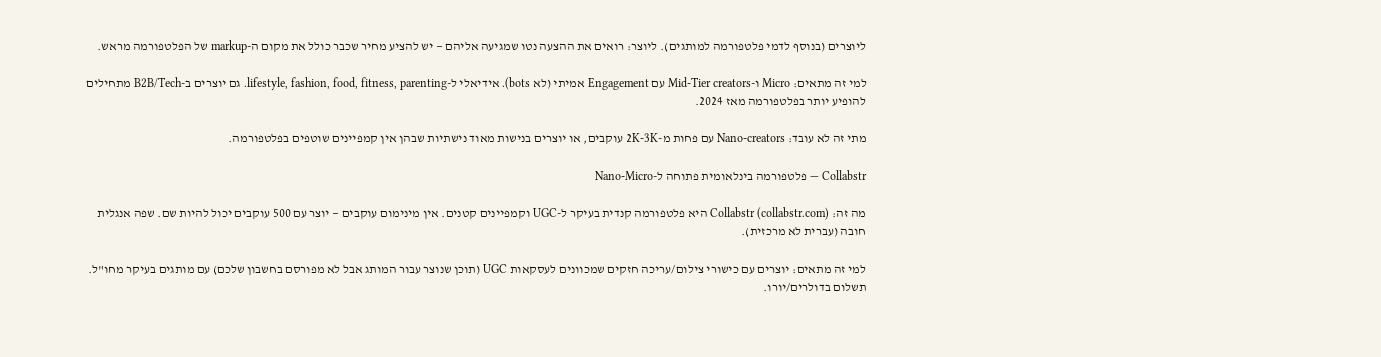ליוצרים (בנוסף לדמי פלטפורמה למותגים). ליוצר: רואים את ההצעה נטו שמגיעה אליהם — יש להציע מחיר שכבר כולל את מקום ה-markup של הפלטפורמה מראש.

למי זה מתאים: Micro ו-Mid-Tier creators עם Engagement אמיתי (לא bots). אידיאלי ל-lifestyle, fashion, food, fitness, parenting. גם יוצרים ב-B2B/Tech מתחילים להופיע יותר בפלטפורמה מאז 2024.

מתי זה לא עובד: Nano-creators עם פחות מ-2K-3K עוקבים, או יוצרים בנישות מאוד נישתיות שבהן אין קמפיינים שוטפים בפלטפורמה.

Collabstr — פלטפורמה בינלאומית פתוחה ל-Nano-Micro

מה זה: Collabstr (collabstr.com) היא פלטפורמה קנדית בעיקר ל-UGC וקמפיינים קטנים. אין מינימום עוקבים — יוצר עם 500 עוקבים יכול להיות שם. שפה אנגלית חובה (עברית לא מרכזית).

למי זה מתאים: יוצרים עם כישורי צילום/עריכה חזקים שמכוונים לעסקאות UGC (תוכן שנוצר עבור המותג אבל לא מפורסם בחשבון שלכם) עם מותגים בעיקר מחו"ל. תשלום בדולרים/יורו.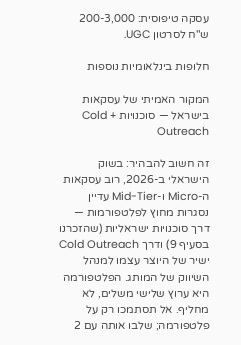עסקה טיפוסית: 200-3,000 ש"ח לסרטון UGC.

חלופות בינלאומיות נוספות

המקור האמיתי של עסקאות בישראל — סוכנויות + Cold Outreach

זה חשוב להבהיר: בשוק הישראלי ב-2026, רוב עסקאות ה-Micro ו-Mid-Tier עדיין נסגרות מחוץ לפלטפורמות — דרך סוכנויות ישראליות (שהזכרנו בסעיף 9) ודרך Cold Outreach ישיר של היוצר עצמו למנהל השיווק של המותג. הפלטפורמה היא ערוץ שלישי משלים, לא מחליף. אל תסתמכו רק על פלטפורמה; שלבו אותה עם 2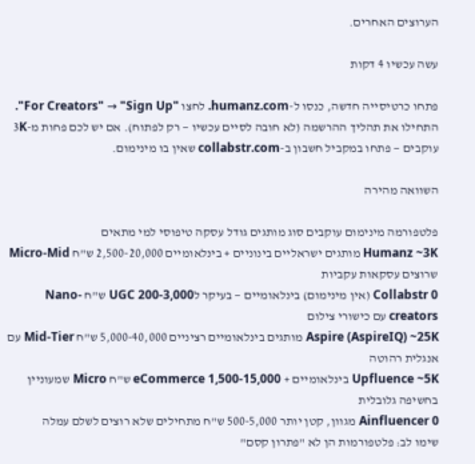הערוצים האחרים.

עשה עכשיו 4 דקות

פתחו כרטיסייה חדשה, כנסו ל-humanz.com. לחצו "For Creators" → "Sign Up". התחילו את תהליך ההרשמה (לא חובה לסיים עכשיו — רק לפתוח). אם יש לכם פחות מ-3K עוקבים — פתחו במקביל חשבון ב-collabstr.com שאין בו מינימום.

השוואה מהירה

פלטפורמה מינימום עוקבים סוג מותגים גודל עסקה טיפוסי למי מתאים
Humanz ~3K מותגים ישראליים בינוניים + בינלאומיים 2,500-20,000 ש"ח Micro-Mid שרוצים עסקאות עקביות
Collabstr 0 (אין מינימום) בינלאומיים — בעיקר לUGC 200-3,000 ש"ח Nano-creators עם כישורי צילום
Aspire (AspireIQ) ~25K מותגים בינלאומיים רציניים 5,000-40,000 ש"ח Mid-Tier עם אנגלית רהוטה
Upfluence ~5K בינלאומיים + eCommerce 1,500-15,000 ש"ח Micro שמעוניין בחשיפה גלובלית
Ainfluencer 0 מגוון, קטן יותר 500-5,000 ש"ח מתחילים שלא רוצים לשלם עמלה
שימו לב: פלטפורמות הן לא "פתרון קסם"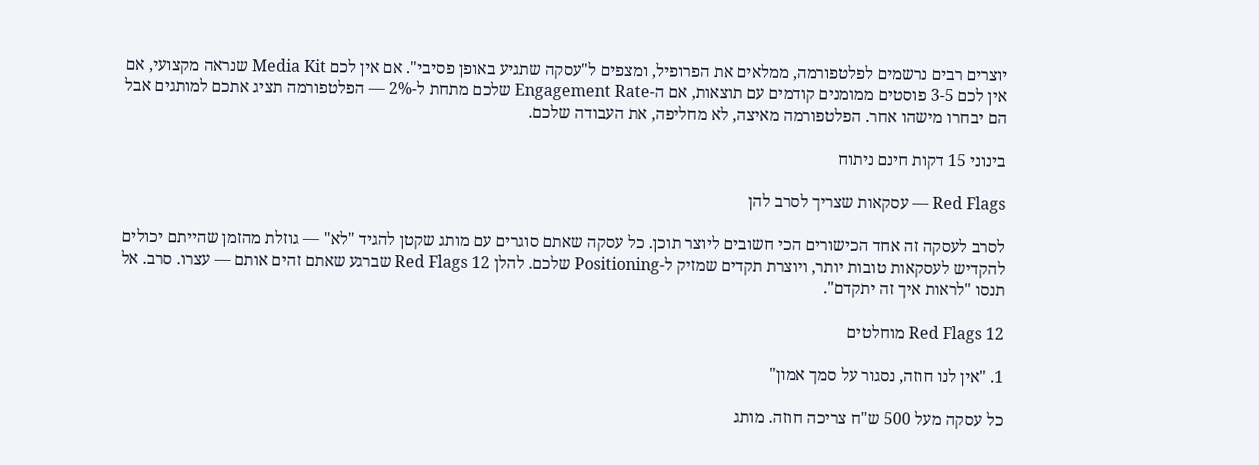יוצרים רבים נרשמים לפלטפורמה, ממלאים את הפרופיל, ומצפים ל"עסקה שתגיע באופן פסיבי". אם אין לכם Media Kit שנראה מקצועי, אם אין לכם 3-5 פוסטים ממומנים קודמים עם תוצאות, אם ה-Engagement Rate שלכם מתחת ל-2% — הפלטפורמה תציג אתכם למותגים אבל הם יבחרו מישהו אחר. הפלטפורמה מאיצה, לא מחליפה, את העבודה שלכם.

בינוני 15 דקות חינם ניתוח

Red Flags — עסקאות שצריך לסרב להן

לסרב לעסקה זה אחד הכישורים הכי חשובים ליוצר תוכן. כל עסקה שאתם סוגרים עם מותג שקטן להגיד "לא" — גוזלת מהזמן שהייתם יכולים להקדיש לעסקאות טובות יותר, ויוצרת תקדים שמזיק ל-Positioning שלכם. להלן 12 Red Flags שברגע שאתם זהים אותם — עצרו. סרב. אל תנסו "לראות איך זה יתקדם".

12 Red Flags מוחלטים

1. "אין לנו חוזה, נסגור על סמך אמון"

כל עסקה מעל 500 ש"ח צריכה חוזה. מותג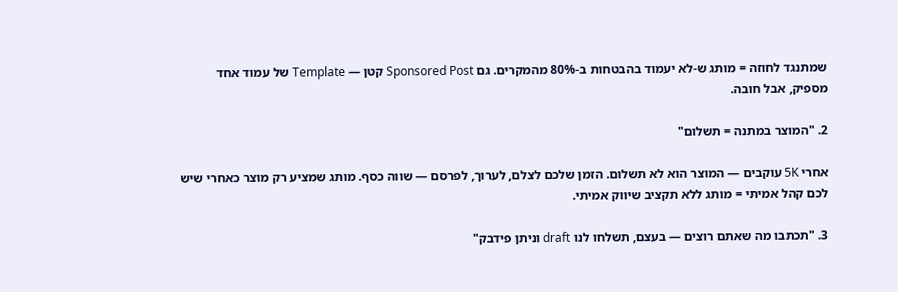שמתנגד לחוזה = מותג ש-לא יעמוד בהבטחות ב-80% מהמקרים. גם Sponsored Post קטן — Template של עמוד אחד מספיק, אבל חובה.

2. "המוצר במתנה = תשלום"

אחרי 5K עוקבים — המוצר הוא לא תשלום. הזמן שלכם לצלם, לערוך, לפרסם — שווה כסף. מותג שמציע רק מוצר כאחרי שיש לכם קהל אמיתי = מותג ללא תקציב שיווק אמיתי.

3. "תכתבו מה שאתם רוצים — בעצם, תשלחו לנו draft וניתן פידבק"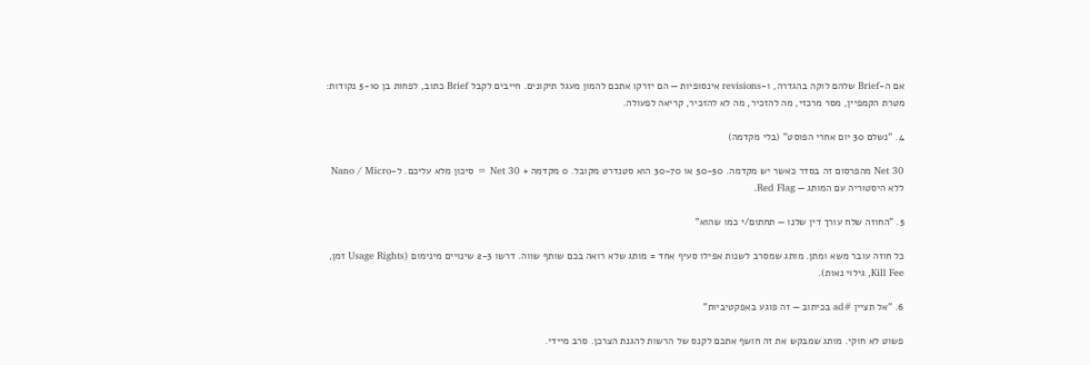אם ה-Brief שלהם לוקה בהגדרה, ו-revisions אינסופיות — הם יזרקו אתכם להמון מעגל תיקונים. חייבים לקבל Brief כתוב, לפחות בן 5-10 נקודות: מטרת הקמפיין, מסר מרכזי, מה להזכיר, מה לא להזכיר, קריאה לפעולה.

4. "נשלם 30 יום אחרי הפוסט" (בלי מקדמה)

Net 30 מהפרסום זה בסדר כאשר יש מקדמה. 50-50 או 30-70 הוא סטנדרט מקובל. 0 מקדמה + Net 30 = סיכון מלא עליכם. ל-Nano / Micro ללא היסטוריה עם המותג — Red Flag.

5. "החוזה שלח עורך דין שלנו — תחתום/י כמו שהוא"

כל חוזה עובר משא ומתן. מותג שמסרב לשנות אפילו סעיף אחד = מותג שלא רואה בכם שותף שווה. דרשו 2-3 שינויים מינימום (Usage Rights זמן, Kill Fee, גילוי נאות).

6. "אל תציין #ad בכיתוב — זה פוגע באפקטיביות"

פשוט לא חוקי. מותג שמבקש את זה חושף אתכם לקנס של הרשות להגנת הצרכן. סרב מיידי.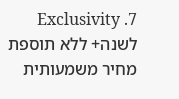7. Exclusivity לשנה+ ללא תוספת מחיר משמעותית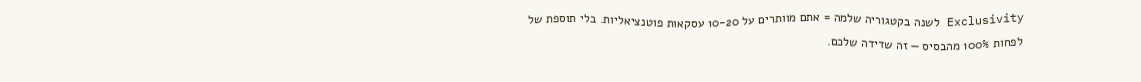Exclusivity לשנה בקטגוריה שלמה = אתם מוותרים על 10-20 עסקאות פוטנציאליות. בלי תוספת של לפחות 100% מהבסיס — זה שדידה שלכם.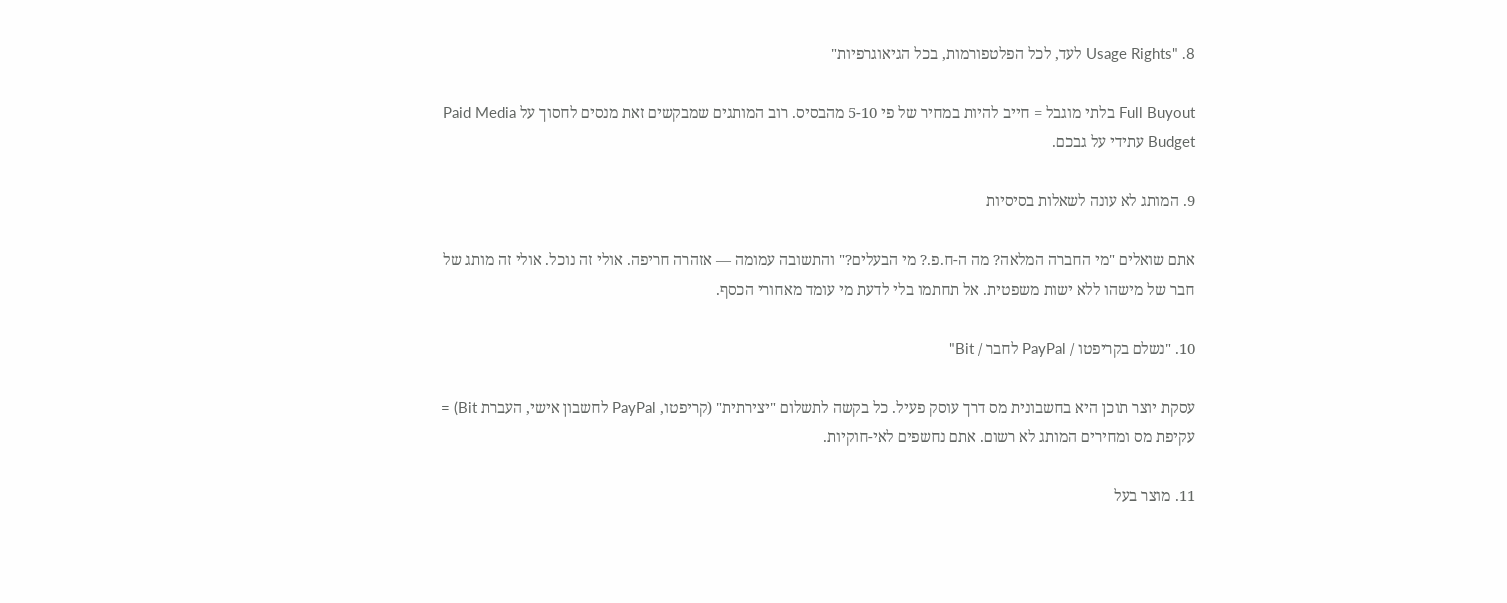8. "Usage Rights לעד, לכל הפלטפורמות, בכל הגיאוגרפיות"

Full Buyout בלתי מוגבל = חייב להיות במחיר של פי 5-10 מהבסיס. רוב המותגים שמבקשים זאת מנסים לחסוך על Paid Media Budget עתידי על גבכם.

9. המותג לא עונה לשאלות בסיסיות

אתם שואלים "מי החברה המלאה? מה ה-ח.פ.? מי הבעלים?" והתשובה עמומה — אזהרה חריפה. אולי זה נוכל. אולי זה מותג של חבר של מישהו ללא ישות משפטית. אל תחתמו בלי לדעת מי עומד מאחורי הכסף.

10. "נשלם בקריפטו / PayPal לחבר / Bit"

עסקת יוצר תוכן היא בחשבונית מס דרך עוסק פעיל. כל בקשה לתשלום "יצירתית" (קריפטו, PayPal לחשבון אישי, העברת Bit) = עקיפת מס ומחירים המותג לא רשום. אתם נחשפים לאי-חוקיות.

11. מוצר בעל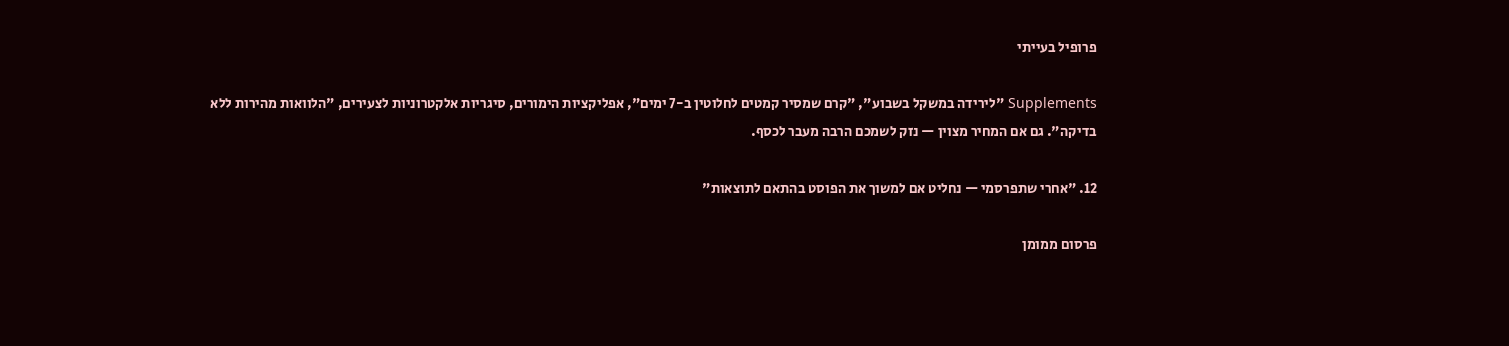פרופיל בעייתי

Supplements "לירידה במשקל בשבוע", "קרם שמסיר קמטים לחלוטין ב-7 ימים", אפליקציות הימורים, סיגריות אלקטרוניות לצעירים, "הלוואות מהירות ללא בדיקה". גם אם המחיר מצוין — נזק לשמכם הרבה מעבר לכסף.

12. "אחרי שתפרסמי — נחליט אם למשוך את הפוסט בהתאם לתוצאות"

פרסום ממומן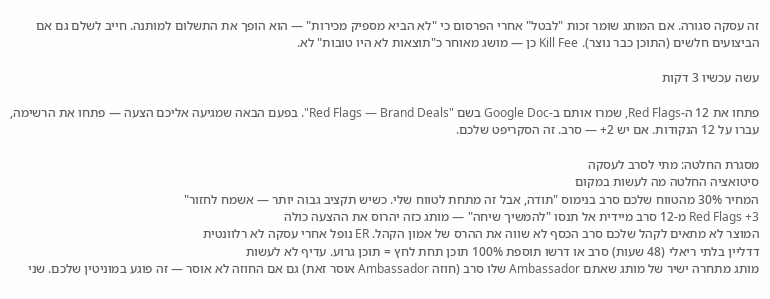זה עסקה סגורה. אם המותג שומר זכות "לבטל" אחרי הפרסום כי "לא הביא מספיק מכירות" — הוא הופך את התשלום למותנה. חייב לשלם גם אם הביצועים חלשים (התוכן כבר נוצר). Kill Fee כן — מושג מאוחר כ"תוצאות לא היו טובות" לא.

עשה עכשיו 3 דקות

פתחו את 12 ה-Red Flags, שמרו אותם ב-Google Doc בשם "Red Flags — Brand Deals". בפעם הבאה שמגיעה אליכם הצעה — פתחו את הרשימה, עברו על 12 הנקודות. אם יש 2+ — סרב. זה הסקריפט שלכם.

מסגרת החלטה: מתי לסרב לעסקה
סיטואציה החלטה מה לעשות במקום
המחיר 30% מהטווח שלכם סרב בנימוס "תודה, אבל זה מתחת לטווח שלי. כשיש תקציב גבוה יותר — אשמח לחזור"
3+ Red Flags מ-12 סרב מיידית אל תנסו "להמשיך שיחה" — מותג כזה יהרוס את ההצעה כולה
המוצר לא מתאים לקהל שלכם סרב הכסף לא שווה את ההרס של אמון הקהל. ER נופל אחרי עסקה לא רלוונטית
דדליין בלתי ריאלי (48 שעות) סרב או דרשו תוספת 100% תוכן תחת לחץ = תוכן גרוע. עדיף לא לעשות
מותג מתחרה ישיר של מותג שאתם Ambassador שלו סרב (חוזה Ambassador אוסר זאת) גם אם החוזה לא אוסר — זה פוגע במוניטין שלכם. שני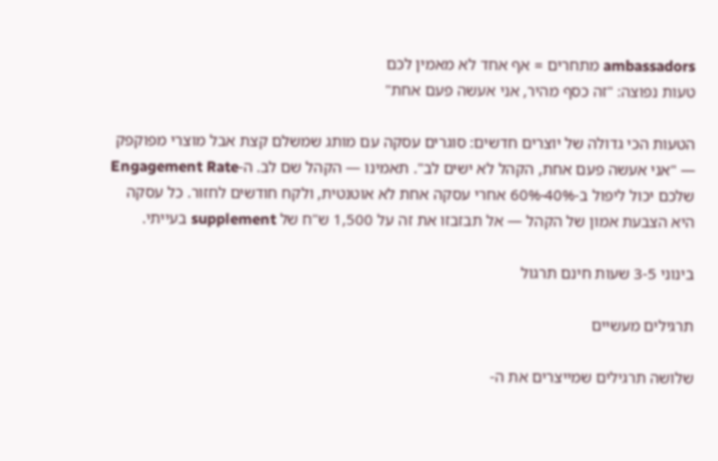ambassadors מתחרים = אף אחד לא מאמין לכם
טעות נפוצה: "זה כסף מהיר, אני אעשה פעם אחת"

הטעות הכי גדולה של יוצרים חדשים: סוגרים עסקה עם מותג שמשלם קצת אבל מוצרי מפוקפק — "אני אעשה פעם אחת, הקהל לא ישים לב". תאמינו — הקהל שם לב. ה-Engagement Rate שלכם יכול ליפול ב-40%-60% אחרי עסקה אחת לא אוטנטית, ולקח חודשים לחזור. כל עסקה היא הצבעת אמון של הקהל — אל תבזבזו את זה על 1,500 ש"ח של supplement בעייתי.

בינוני 3-5 שעות חינם תרגול

תרגילים מעשיים

שלושה תרגילים שמייצרים את ה-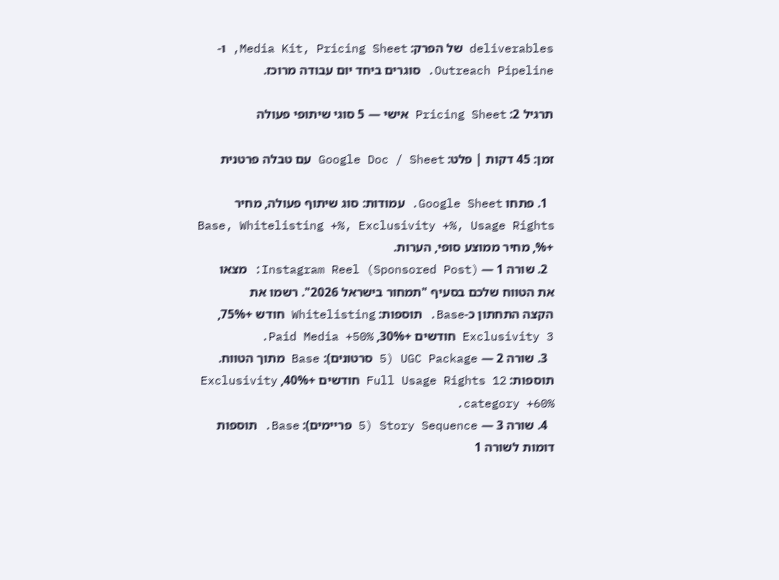deliverables של הפרק: Media Kit, Pricing Sheet, ו-Outreach Pipeline. סוגרים ביחד יום עבודה מרוכז.

תרגיל 2: Pricing Sheet אישי — 5 סוגי שיתופי פעולה

זמן: 45 דקות | פלט: Google Doc / Sheet עם טבלה פרטנית

  1. פתחו Google Sheet. עמודות: סוג שיתוף פעולה, מחיר Base, Whitelisting +%, Exclusivity +%, Usage Rights +%, מחיר ממוצע סופי, הערות.
  2. שורה 1 — Instagram Reel (Sponsored Post): מצאו את הטווח שלכם בסעיף "תמחור בישראל 2026". רשמו את הקצה התחתון כ-Base. תוספות: Whitelisting חודש +75%, Exclusivity 3 חודשים +30%, Paid Media +50%.
  3. שורה 2 — UGC Package (5 סרטונים): Base מתוך הטווח. תוספות: Full Usage Rights 12 חודשים +40%, Exclusivity category +60%.
  4. שורה 3 — Story Sequence (5 פריימים): Base. תוספות דומות לשורה 1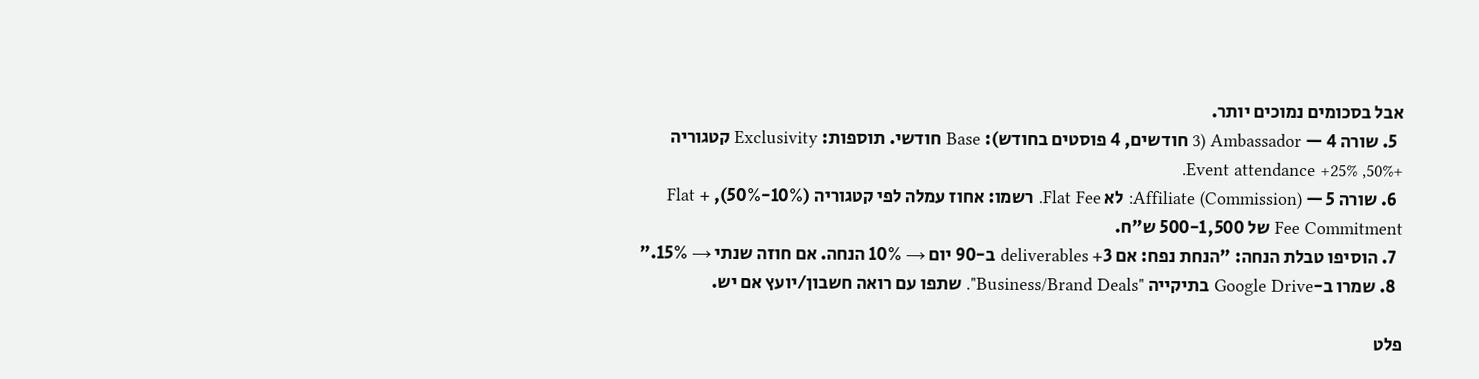אבל בסכומים נמוכים יותר.
  5. שורה 4 — Ambassador (3 חודשים, 4 פוסטים בחודש): Base חודשי. תוספות: Exclusivity קטגוריה +50%, Event attendance +25%.
  6. שורה 5 — Affiliate (Commission): לא Flat Fee. רשמו: אחוז עמלה לפי קטגוריה (10%-50%), + Flat Fee Commitment של 500-1,500 ש"ח.
  7. הוסיפו טבלת הנחה: "הנחת נפח: אם 3+ deliverables ב-90 יום → 10% הנחה. אם חוזה שנתי → 15%."
  8. שמרו ב-Google Drive בתיקייה "Business/Brand Deals". שתפו עם רואה חשבון/יועץ אם יש.

פלט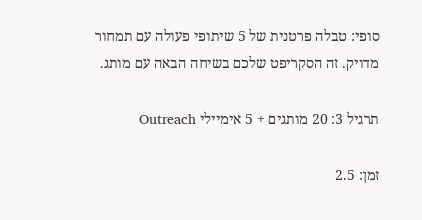סופי: טבלה פרטנית של 5 שיתופי פעולה עם תמחור מדויק. זה הסקריפט שלכם בשיחה הבאה עם מותג.

תרגיל 3: 20 מותגים + 5 אימיילי Outreach

זמן: 2.5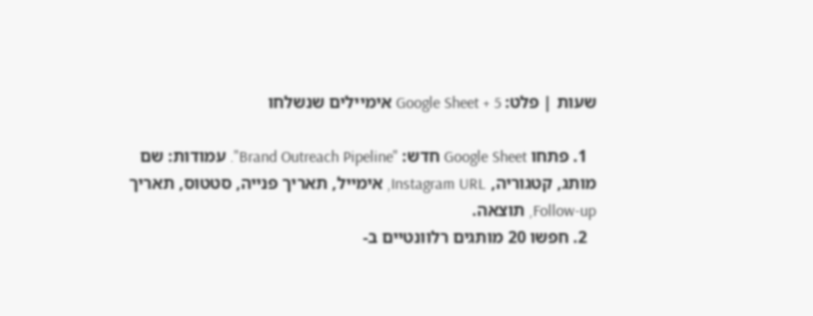שעות | פלט: Google Sheet + 5 אימיילים שנשלחו

  1. פתחו Google Sheet חדש: "Brand Outreach Pipeline". עמודות: שם מותג, קטגוריה, Instagram URL, אימייל, תאריך פנייה, סטטוס, תאריך Follow-up, תוצאה.
  2. חפשו 20 מותגים רלוונטיים ב-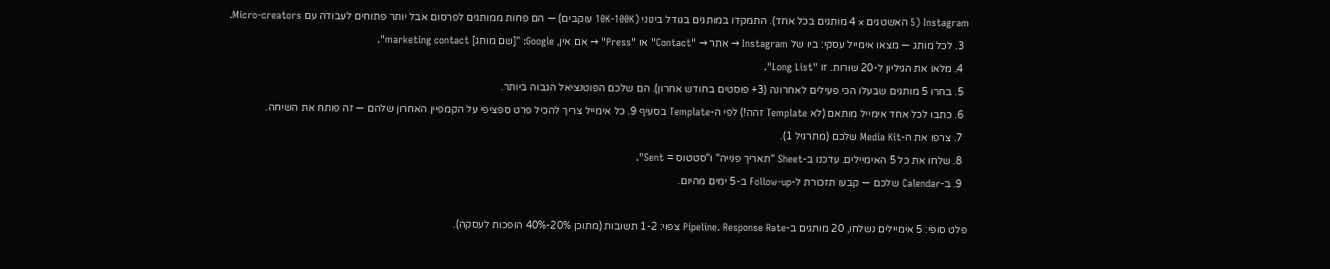Instagram (5 האשטגים × 4 מותגים בכל אחד). התמקדו במותגים בגודל בינוני (10K-100K עוקבים) — הם פחות ממותגים לפרסום אבל יותר פתוחים לעבודה עם Micro-creators.
  3. לכל מותג — מצאו אימייל עסקי: ביו של Instagram → אתר → "Contact" או "Press" → אם אין, Google: "[שם מותג] marketing contact".
  4. מלאו את הגיליון ל-20 שורות. זו "Long List".
  5. בחרו 5 מותגים שבעלו הכי פעילים לאחרונה (3+ פוסטים בחודש אחרון). הם שלכם הפוטנציאל הגבוה ביותר.
  6. כתבו לכל אחד אימייל מותאם (לא Template זהה!) לפי ה-Template בסעיף 9. כל אימייל צריך להכיל פרט ספציפי על הקמפיין האחרון שלהם — זה פותח את השיחה.
  7. צרפו את ה-Media Kit שלכם (מתרגיל 1).
  8. שלחו את כל 5 האימיילים. עדכנו ב-Sheet "תאריך פנייה" ו"סטטוס = Sent".
  9. ב-Calendar שלכם — קבעו תזכורת ל-Follow-up ב-5 ימים מהיום.

פלט סופי: 5 אימיילים נשלחו, 20 מותגים ב-Pipeline. Response Rate צפוי: 1-2 תשובות (מתוכן 20%-40% הופכות לעסקה).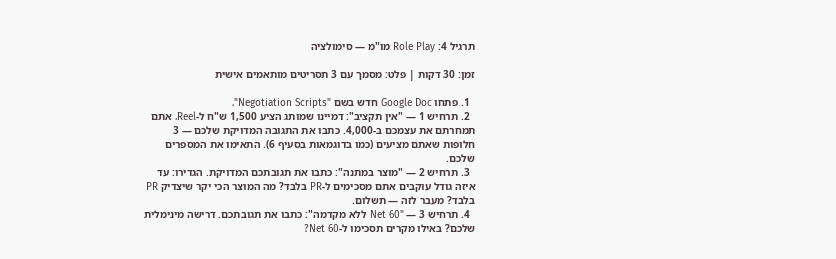תרגיל 4: Role Play מו"מ — סימולציה

זמן: 30 דקות | פלט: מסמך עם 3 תסריטים מותאמים אישית

  1. פתחו Google Doc חדש בשם "Negotiation Scripts".
  2. תרחיש 1 — "אין תקציב": דמיינו שמותג הציע 1,500 ש"ח ל-Reel. אתם תמחרתם את עצמכם ב-4,000. כתבו את התגובה המדויקת שלכם — 3 חלופות שאתם מציעים (כמו בדוגמאות בסעיף 6). התאימו את המספרים שלכם.
  3. תרחיש 2 — "מוצר במתנה": כתבו את תגובתכם המדויקת. הגדירו: עד איזה גודל עוקבים אתם מסכימים ל-PR בלבד? מה המוצר הכי יקר שיצדיק PR בלבד? מעבר לזה — תשלום.
  4. תרחיש 3 — "Net 60 ללא מקדמה": כתבו את תגובתכם. דרישה מינימלית שלכם? באילו מקרים תסכימו ל-Net 60?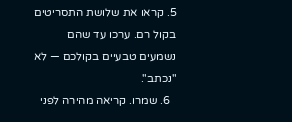5. קראו את שלושת התסריטים בקול רם. ערכו עד שהם נשמעים טבעיים בקולכם — לא "נכתב".
  6. שמרו. קריאה מהירה לפני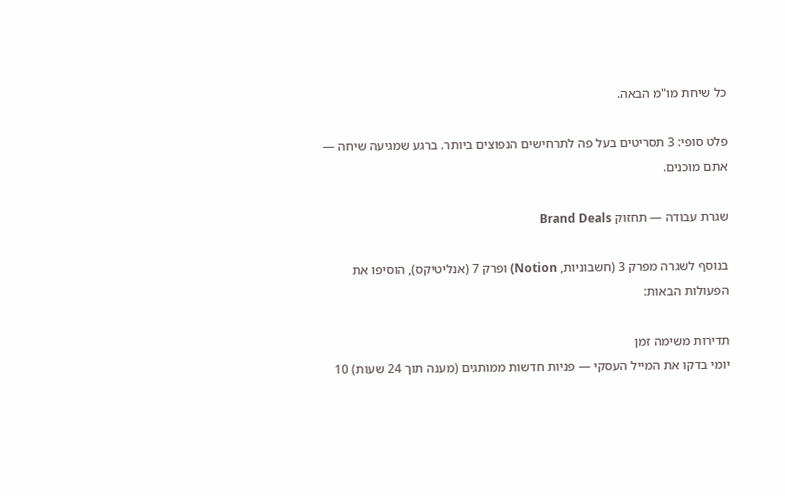כל שיחת מו"מ הבאה.

פלט סופי: 3 תסריטים בעל פה לתרחישים הנפוצים ביותר. ברגע שמגיעה שיחה — אתם מוכנים.

שגרת עבודה — תחזוק Brand Deals

בנוסף לשגרה מפרק 3 (חשבוניות, Notion) ופרק 7 (אנליטיקס), הוסיפו את הפעולות הבאות:

תדירות משימה זמן
יומי בדקו את המייל העסקי — פניות חדשות ממותגים (מענה תוך 24 שעות) 10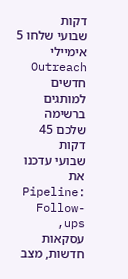דקות
שבועי שלחו 5 אימיילי Outreach חדשים למותגים ברשימה שלכם 45 דקות
שבועי עדכנו את Pipeline: Follow-ups, עסקאות חדשות, מצב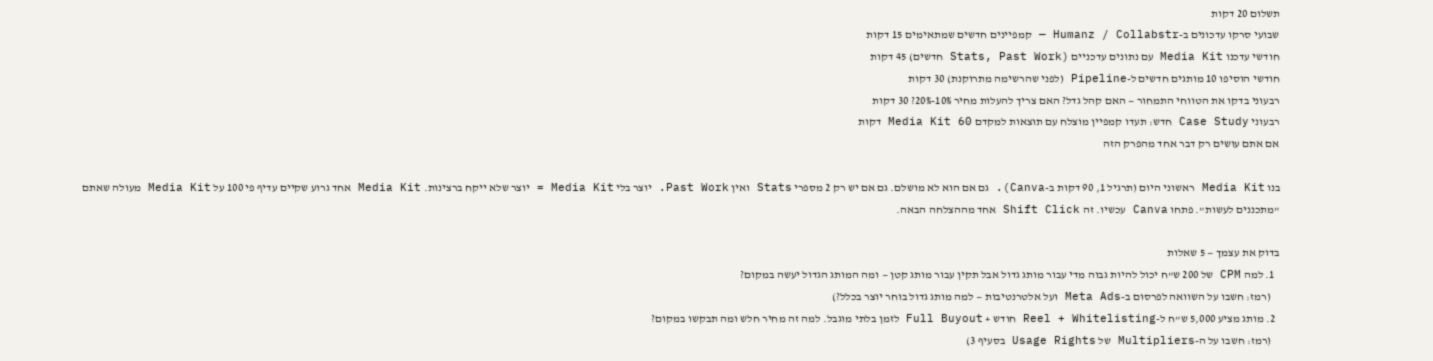תשלום 20 דקות
שבועי סרקו עדכונים ב-Humanz / Collabstr — קמפיינים חדשים שמתאימים 15 דקות
חודשי עדכנו Media Kit עם נתונים עדכניים (Stats, Past Work חדשים) 45 דקות
חודשי הוסיפו 10 מותגים חדשים ל-Pipeline (לפני שהרשימה מתרוקנת) 30 דקות
רבעוני בדקו את הטווחי התמחור — האם קהל גדל? האם צריך להעלות מחיר 10%-20%? 30 דקות
רבעוני Case Study חדש: תעדו קמפיין מוצלח עם תוצאות למקדם Media Kit 60 דקות
אם אתם עושים רק דבר אחד מהפרק הזה

בנו Media Kit ראשוני היום (תרגיל 1, 90 דקות ב-Canva). גם אם הוא לא מושלם. גם אם יש רק 2 מספרי Stats ואין Past Work. יוצר בלי Media Kit = יוצר שלא ייקח ברצינות. Media Kit אחד גרוע שקיים עדיף פי 100 על Media Kit מעולה שאתם "מתכננים לעשות". פתחו Canva עכשיו. זה Shift Click אחד מההצלחה הבאה.

בדוק את עצמך — 5 שאלות
  1. למה CPM של 200 ש"ח יכול להיות גבוה מדי עבור מותג גדול אבל תקין עבור מותג קטן — ומה המותג הגדול יעשה במקום?
    (רמז: חשבו על השוואה לפרסום ב-Meta Ads ועל אלטרנטיבות — למה מותג גדול בוחר יוצר בכלל?)
  2. מותג מציע 5,000 ש"ח ל-Reel + Whitelisting חודש + Full Buyout לזמן בלתי מוגבל. למה זה מחיר חלש ומה תבקשו במקום?
    (רמז: חשבו על ה-Multipliers של Usage Rights בסעיף 3)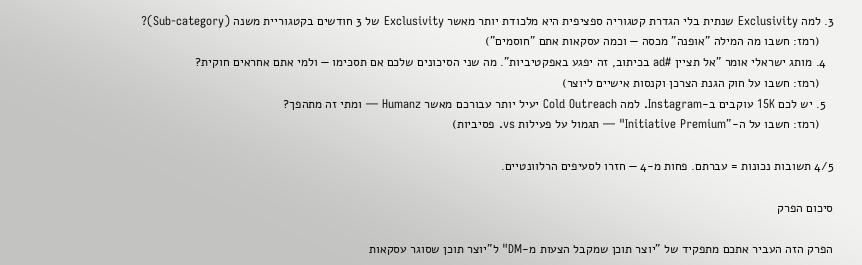3. למה Exclusivity שנתית בלי הגדרת קטגוריה ספציפית היא מלכודת יותר מאשר Exclusivity של 3 חודשים בקטגוריית משנה (Sub-category)?
    (רמז: חשבו מה המילה "אופנה" מכסה — וכמה עסקאות אתם "חוסמים")
  4. מותג ישראלי אומר "אל תציין #ad בכיתוב, זה יפגע באפקטיביות". מה שני הסיכונים שלכם אם תסכימו — ולמי אתם אחראים חוקית?
    (רמז: חשבו על חוק הגנת הצרכן וקנסות אישיים ליוצר)
  5. יש לכם 15K עוקבים ב-Instagram. למה Cold Outreach יעיל יותר עבורכם מאשר Humanz — ומתי זה מתהפך?
    (רמז: חשבו על ה-"Initiative Premium" — תגמול על פעילות vs. פסיביות)

4/5 תשובות נכונות = עברתם. פחות מ-4 — חזרו לסעיפים הרלוונטיים.

סיכום הפרק

הפרק הזה העביר אתכם מתפקיד של "יוצר תוכן שמקבל הצעות מ-DM" ל"יוצר תוכן שסוגר עסקאות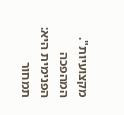מקצועיות". המהפכה הפנימית היא: תמחור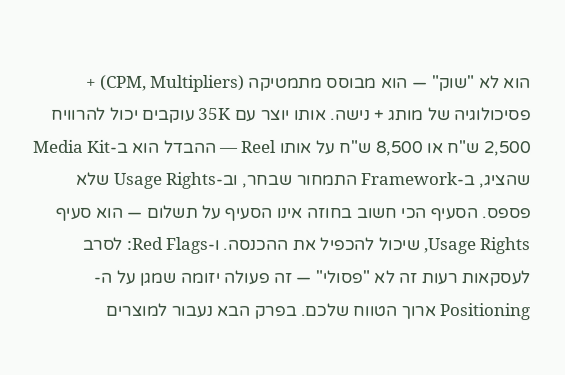הוא לא "שוק" — הוא מבוסס מתמטיקה (CPM, Multipliers) + פסיכולוגיה של מותג + נישה. אותו יוצר עם 35K עוקבים יכול להרוויח 2,500 ש"ח או 8,500 ש"ח על אותו Reel — ההבדל הוא ב-Media Kit שהציג, ב-Framework התמחור שבחר, וב-Usage Rights שלא פספס. הסעיף הכי חשוב בחוזה אינו הסעיף על תשלום — הוא סעיף Usage Rights, שיכול להכפיל את ההכנסה. ו-Red Flags: לסרב לעסקאות רעות זה לא "פסולי" — זה פעולה יזומה שמגן על ה-Positioning ארוך הטווח שלכם. בפרק הבא נעבור למוצרים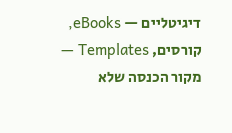דיגיטליים — eBooks, קורסים, Templates — מקור הכנסה שלא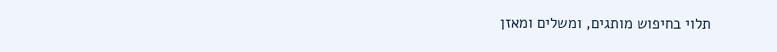תלוי בחיפוש מותגים, ומשלים ומאזן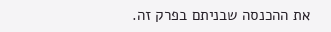את ההכנסה שבניתם בפרק זה.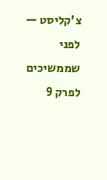צ'קליסט — לפני שממשיכים לפרק 9